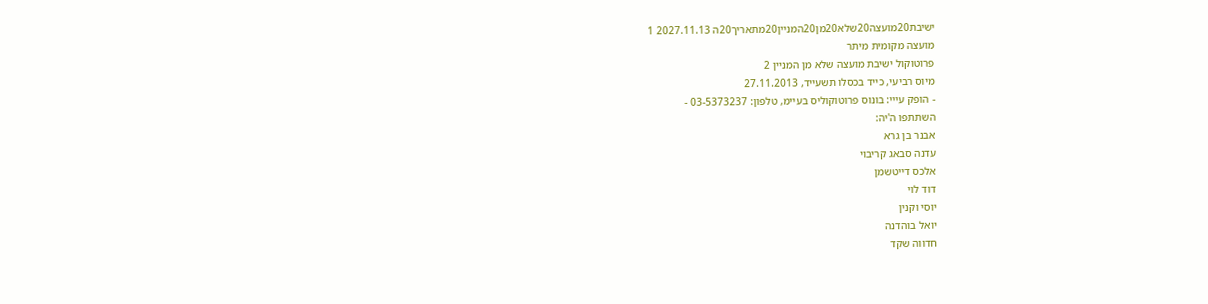ישיבת20מועצה20שלא20מן20המניין20מתאריך20ה 2027.11.13 1
מועצה מקומית מיתר
פרוטוקול ישיבת מועצה שלא מן המניין 2
מיוס רביעי, כייד בכסלו תשעייד, 27.11.2013
- הופק עייי: בונוס פרוטוקוליס בעיימ, טלפון: 03-5373237 -
השתתפו ה'יה:
אבנר בן גרא
עדנה סבאג קריבוי
אלכס דייטשמן
דוד לוי
יוסי וקנין
יואל בוהדנה
חדווה שקד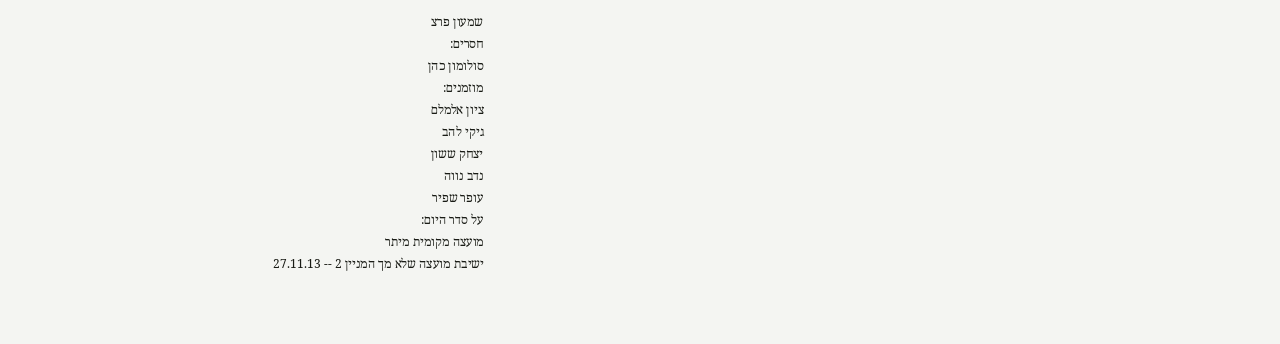שמעון פרצ
חסרים:
סולומון כהן
מוזמנים:
ציון אלמלם
גיקי להב
יצחק ששון
נדב נווה
עופר שפיר
על סדר היום:
מועצה מקומית מיתר
ישיבת מועצה שלא מך המניין 2 -- 27.11.13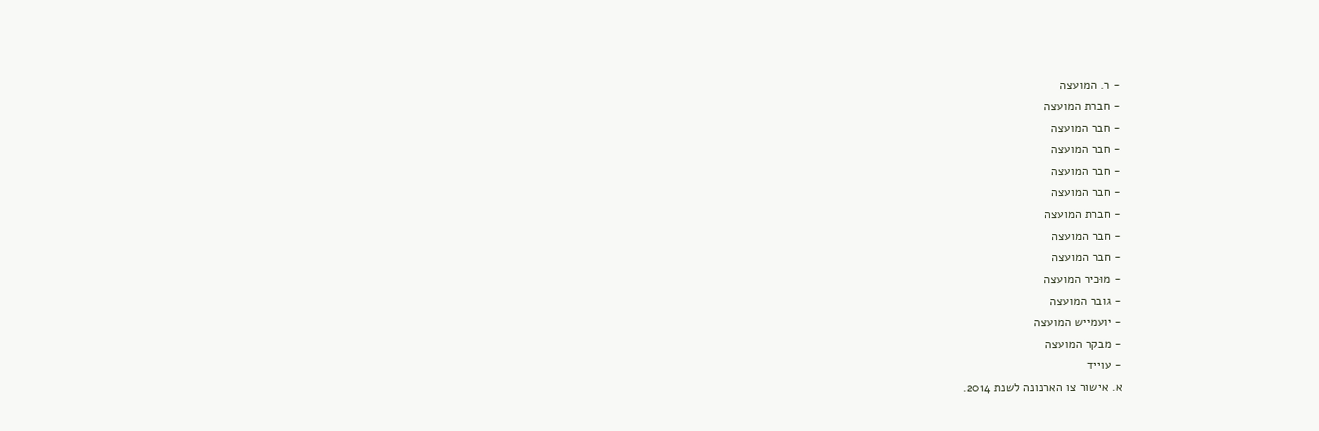- ר. המועצה
- חברת המועצה
- חבר המועצה
- חבר המועצה
- חבר המועצה
- חבר המועצה
- חברת המועצה
- חבר המועצה
- חבר המועצה
- מוּכיר המועצה
- גובר המועצה
- יועמייש המועצה
- מבקר המועצה
- עוייד
א. אישור צו הארנונה לשנת 2014.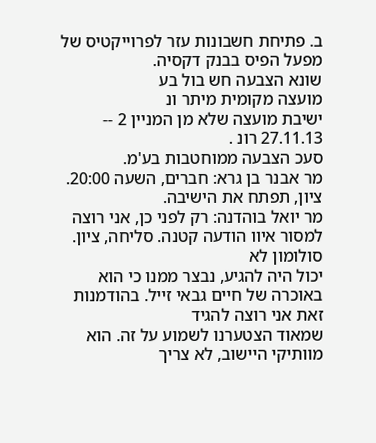ב. פתיחת חשבונות עזר לפרוייקטיס של מפעל הפיס בבנק דקסיה.
שונא הצבעה חש בול בע
מועצה מקומית מיתר ונ
ישיבת מועצה שלא מן המניין 2 -- 27.11.13 רונ .
סעכ הצבעה ממוחטבות בע'מ.
מר אבנר בן גרא: חברים, השעה 20:00. ציון, תפתח את הישיבה.
מר יואל בוהדנה: רק לפני כן, אני רוצה למסור איוו הודעה קטנה. סליחה, ציון. סולומון לא
יכול היה להגיע, נבצר ממנו כי הוא באוכרה של חיים גבאי זייל. בהודמנות זאת אני רוצה להגיד
שמאוד הצטערנו לשמוע על זה. הוא מוותיקי היישוב, לא צריך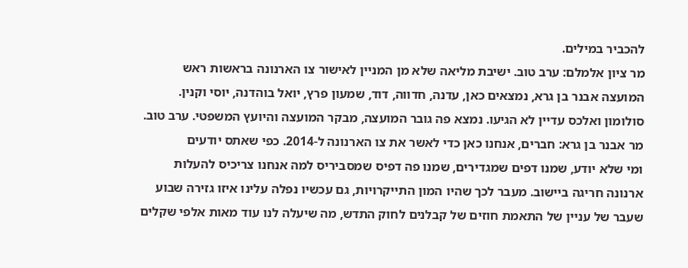להכביר במילים.
מר ציון אלמלם: ערב טוב. ישיבת מליאה שלא מן המניין לאישור צו הארנונה בראשות ראש
המועצה אבנר בן גרא, נמצאים כאן, עדנה, חדווה, דוד, שמעון פרץ, יואל בוהדנה, יוסי וקנין.
סולומון ואלכס עדיין לא הגיעו. נמצא פה גובר המועצה, מבקר המועצה והיועץ המשפטי. ערב טוב.
מר אבנר בן גרא: חברים, אנחנו כאן כדי לאשר את צו הארנונה ל-2014. כפי שאתס יודעים
ומי שלא יודע, שמנו דפים שמגדירים, שמנו פה דפיס שמסביריס למה אנחנו צריכיס להעלות
ארנונה חריגה ביישוב. מעבר לכך שהיו המון התייקרויות, גם עכשיו נפלה עלינו איזו גזירה שבוע
שעבר של עניין של התאמת חוזים של קבלנים לחוק התדש, מה שיעלה לנו עוד מאות אלפי שקלים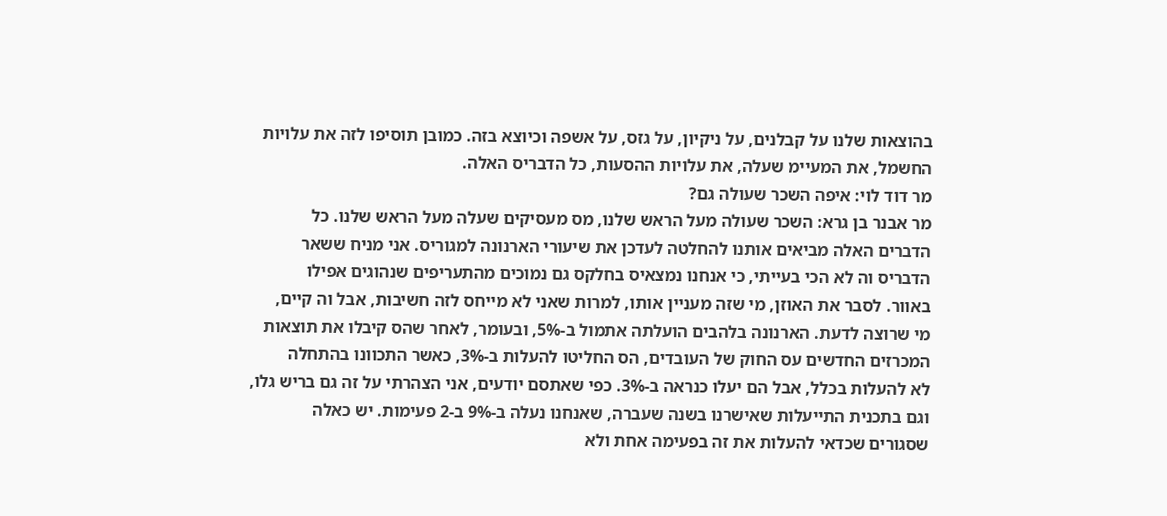בהוצאות שלנו על קבלנים, על ניקיון, על גזס, על אשפה וכיוצא בזה. כמובן תוסיפו לזה את עלויות
החשמל, את המעיימ שעלה, את עלויות ההסעות, כל הדבריס האלה.
מר דוד לוי: איפה השכר שעולה גם?
מר אבנר בן גרא: השכר שעולה מעל הראש שלנו, מס מעסיקים שעלה מעל הראש שלנו. כל
הדברים האלה מביאים אותנו להחלטה לעדכן את שיעורי הארנונה למגוריס. אני מניח ששאר
הדבריס וה לא הכי בעייתי, כי אנחנו נמצאיס בחלקס גם נמוכים מהתעריפים שנהוגים אפילו
באוור. לסבר את האוזן, מי שזה מעניין אותו, למרות שאני לא מייחס לזה חשיבות, אבל וה קיים,
מי שרוצה לדעת. הארנונה בלהבים הועלתה אתמול ב-5%, ובעומר, לאחר שהס קיבלו את תוצאות
המכרזים החדשים עס החוק של העובדים, הס החליטו להעלות ב-3%, כאשר התכוונו בהתחלה
לא להעלות בכלל, אבל הם יעלו כנראה ב-3%. כפי שאתסם יודעים, אני הצהרתי על זה גם בריש גלו,
וגם בתכנית התייעלות שאישרנו בשנה שעברה, שאנחנו נעלה ב-9% ב-2 פעימות. יש כאלה
שסגורים שכדאי להעלות את זה בפעימה אחת ולא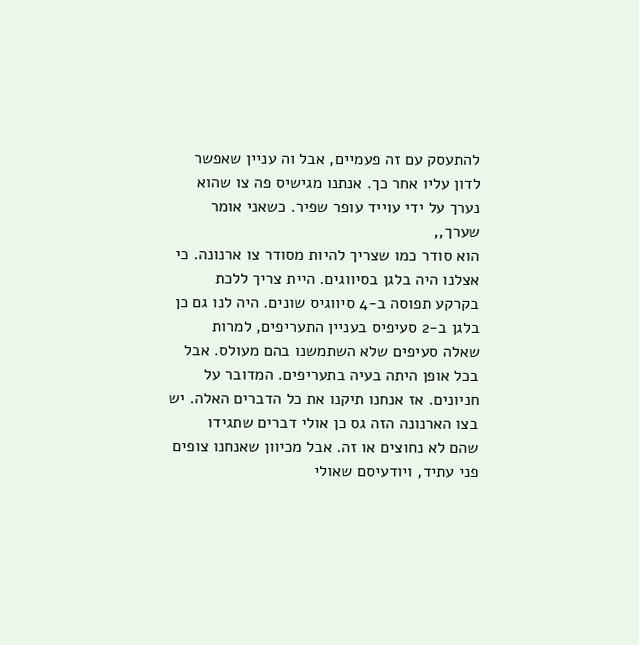להתעסק עם זה פעמיים, אבל וה עניין שאפשר
לדון עליו אחר כך. אנתנו מגישיס פה צו שהוא נערך על ידי עוייד עופר שפיר. כשאני אומר שערך,,
הוא סודר כמו שצריך להיות מסודר צו ארנונה. כי אצלנו היה בלגן בסיווגים. היית צריך ללכת
בקרקע תפוסה ב-4 סיווגיס שונים. היה לנו גם כן בלגן ב-2 סעיפיס בעניין התעריפים, למרות
שאלה סעיפים שלא השתמשנו בהם מעולס. אבל בכל אופן היתה בעיה בתעריפים. המדובר על
חניונים. אז אנחנו תיקנו את כל הדברים האלה. יש בצו הארנונה הזה גס כן אולי דברים שתגידו
שהם לא נחוצים או זה. אבל מכיוון שאנחנו צופים פני עתיד, ויודעיסם שאולי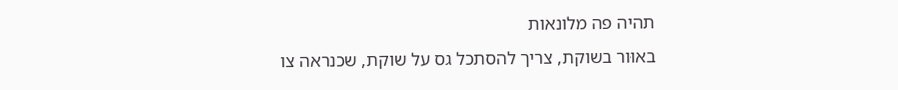תהיה פה מלונאות
באוּור בשוקת, צריך להסתכל גס על שוקת, שכנראה צו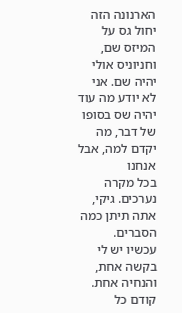הארנונה הזה יחול גס על המיזס שם,
וחניוניס אולי יהיה שם. אני לא יודע מה עוד יהיה שס בסופו של דבר, מה יקדם למה, אבל אנחנו
בכל מקרה נערכים. גיקי, אתה תיתן כמה הסברים.
עכשיו יש לי בקשה אחת, והנחיה אחת. קודם כל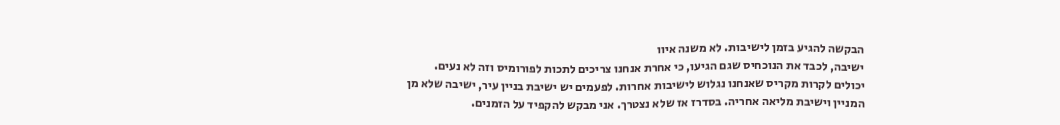הבקשה להגיע בזמן לישיבות. לא משנה איוו
ישיבה, לכבד את הנוכחיס שגם הגיעו, כי אחרת אנחנו צריכים לתכות לפורומיס וזה לא נעים.
יכולים לקרות מקריס שאנחנו נגלוש לישיבות אחרות. לפעמים יש ישיבת בניין עיר, ישיבה שלא מן
המניין וישיבת מליאה אחריה. בסדרז אז שלא נצטרך. אני מבקש להקפיד על הזמנים.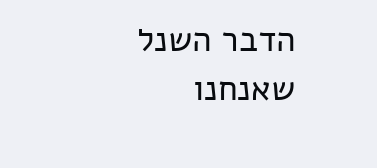הדבר השנל
שאנחנו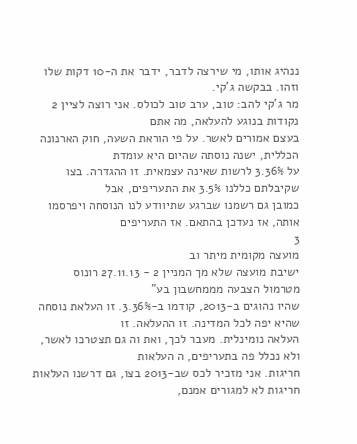ננהיג אותו, מי שירצה לדבר, ידבר את ה-10 דקות שלו וזהו. בבקשה ג'קי.
מר ג'קי להב: טוב, ערב טוב לכולס. אני רוצה לציין 2 נקודות בנוגע להעלאה, מה אתם
בעצם אמורים לאשר. על פי הוראת השעה, חוק הארנונה הכללית, ישנה נוסתה שהיום היא עומדת
על 3.36% לרשות שאינה עצמאית. זו ההגדרה. בצו שקיבלתם כללנו 3.5% את התעריפים, אבל
כמובן גם רשמנו שברגע שתיוודע לנו הנוסחה ויפרסמו אותה, אז נעדכן בהתאם. אז התעריפים
3
מועצה מקומית מיתר וב
ישיבת מועצה שלא מך המניין 2 - 27.11.13 רונוס
מטרמול הצבעה מממחשבון בע"
שהיו נהוגים ב-2013, קודמו ב-3.36%. זו העלאת נוסחה שהיא יפה לכל המדינה. זו ההעלאה. זו
העלאה נומינלית. מעבר לכך, ואת וה גם תצטרכו לאשר, ולא נכלל פה בתעריפים, ה העלאות
חריגות. אני מזכיר לכס שב-2013 בצו, גם דרשנו העלאות חריגות לא למגורים אמנם,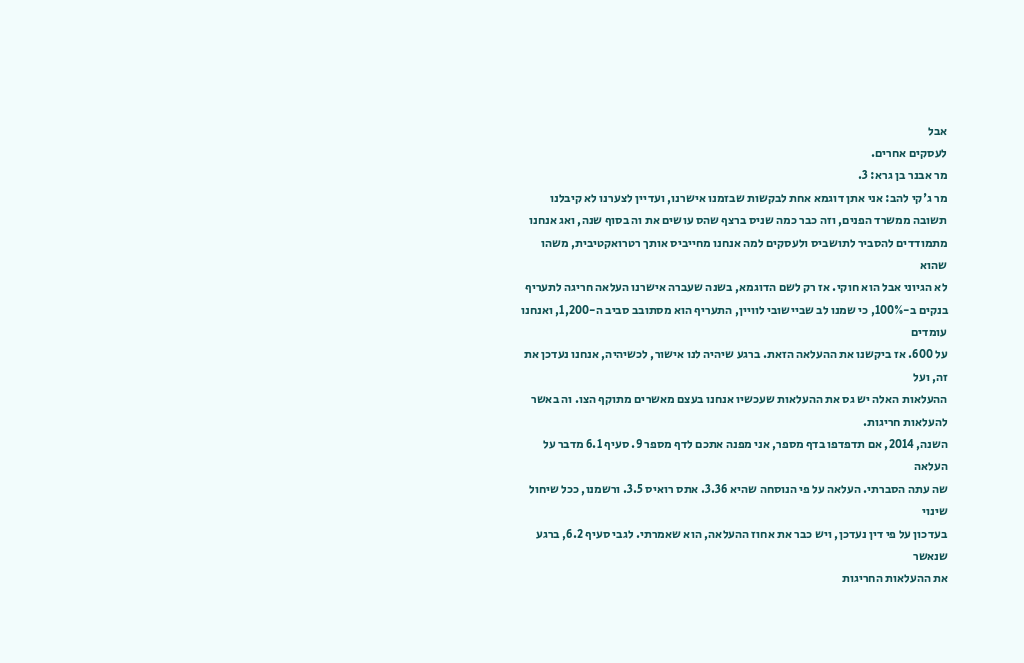אבל
לעסקים אחרים.
מר אבנר בן גרא: 3.
מר ג'קי להב: אני אתן דוגמא אחת לבקשות שבזמנו אישרנו, ועדיין לצערנו לא קיבלנו
תשובה ממשרד הפנים, וזה כבר כמה שניס ברצף שהס עושים את וה בסוף שנה, ואג אנחנו
מתמודדים להסביר לתושביס ולעסקים למה אנחנו מחייביס אותך רטרואקטיבית, משהו שהוא
לא הגיוני אבל הוא חוקי. אז רק לשם הדוגמא, בשנה שעברה אישרנו העלאה חריגה לתעריף
בנקים ב-100%, כי שמנו לב שביישובי לוויין, התעריף הוא מסתובב סביב ה-1,200, ואנחנו עומדים
על 600. אז ביקשנו את ההעלאה הזאת. ברגע שיהיה לנו אישור, לכשיהיה, אנחנו נעדכן את זה, ועל
ההעלאות האלה יש גס את ההעלאות שעכשיו אנחנו בעצם מאשרים מתוקף הצו. וה באשר
להעלאות חריגות.
השנה, 2014, אם תדפדפו בדף מספר, אני מפנה אתכם לדף מספר 9. סעיף 6.1 מדבר על העלאה
שה עתה הסברתי. העלאה על פי הנוסחה שהיא 3.36. אתס רואיס 3.5. ורשמנו, ככל שיחול שינוי
בעדכון על פי דין נעדכן, ויש כבר את אחוז ההעלאה, הוא שאמרתי. לגבי סעיף 6.2, ברגע שנאשר
את ההעלאות החריגות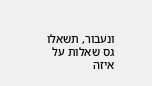ונעבור, תשאלו גס שאלות על איזה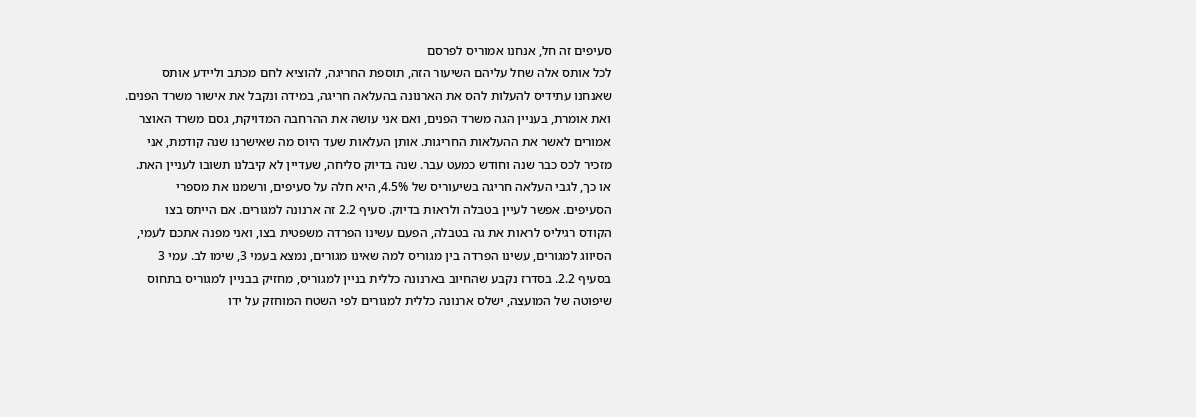סעיפים זה חל, אנחנו אמוריס לפרסם
לכל אותס אלה שחל עליהם השיעור הזה, תוספת החריגה, להוציא לחם מכתב וליידע אותס
שאנחנו עתידיס להעלות להס את הארנונה בהעלאה חריגה, במידה ונקבל את אישור משרד הפנים.
ואת אומרת, בעניין הגה משרד הפנים, ואם אני עושה את ההרחבה המדויקת, גסם משרד האוצר
אמורים לאשר את ההעלאות החריגות. אותן העלאות שעד היוס מה שאישרנו שנה קודמת, אני
מזכיר לכס כבר שנה וחודש כמעט עבר. שנה בדיוק סליחה, שעדיין לא קיבלנו תשובו לעניין האת.
או כך, לגבי העלאה חריגה בשיעוריס של 4.5%, היא חלה על סעיפים, ורשמנו את מספרי
הסעיפים. אפשר לעיין בטבלה ולראות בדיוק. סעיף 2.2 זה ארנונה למגורים. אם הייתס בצו
הקודס רגיליס לראות את גה בטבלה, הפעם עשינו הפרדה משפטית בצו, ואני מפנה אתכם לעמי,
הסיווג למגורים, עשינו הפרדה בין מגוריס למה שאינו מגורים, נמצא בעמי 3, שימו לב. עמי 3
בסעיף 2.2. בסדרז נקבע שהחיוב בארנונה כללית בניין למגוריס, מחזיק בבניין למגוריס בתחוס
שיפוטה של המועצה, ישלס ארנונה כללית למגורים לפי השטח המוחזק על ידו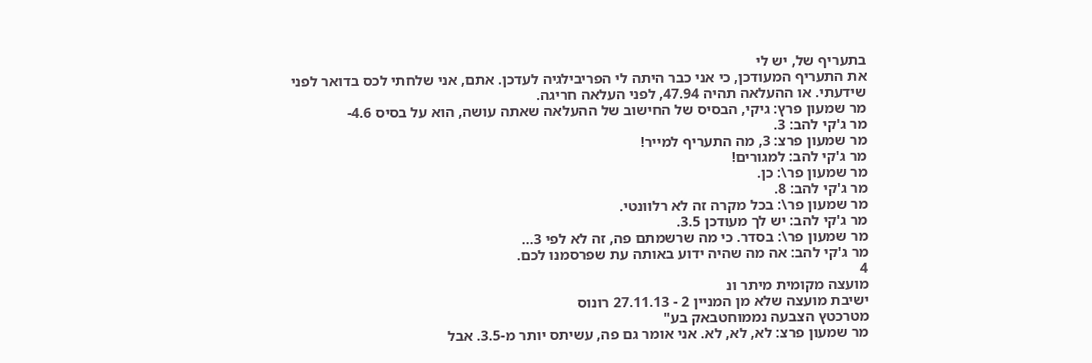בתעריף של, יש לי
את התעריף המעודכן, כי אני כבר היתה לי הפריבילגיה לעדכן. אתם, אני שלחתי לכס בדואר לפני
שידעתי. או ההעלאה תהיה 47.94, לפני העלאה חריגה.
מר שמעון פרץ: גיקי, הבסיס של החישוב של ההעלאה שאתה עושה, הוא על בסיס 4.6-
מר ג'קי להב: 3.
מר שמעון פרצ: 3, מה התעריף למייר!
מר ג'קי להב: למגורים!
מר שמעון פר\: כן.
מר ג'קי להב: 8.
מר שמעון פר\: בכל מקרה זה לא רלוונטי.
מר ג'קי להב: יש לך מעודכן 3.5.
מר שמעון פר\: בסדר. כי מה שרשמתם פה, זה לא לפי 3...
מר ג'קי להב: אה מה שהיה ידוע באותה עת שפרסמנו לכם.
4
מועצה מקומית מיתר ונ
ישיבת מועצה שלא מן המניין 2 - 27.11.13 רונוס
מטרכטץ הצבעה נממוחטבאק בע"
מר שמעון פרצ: לא, לא, לא. אני אומר גם פה, עשיתס יותר מ-3.5. אבל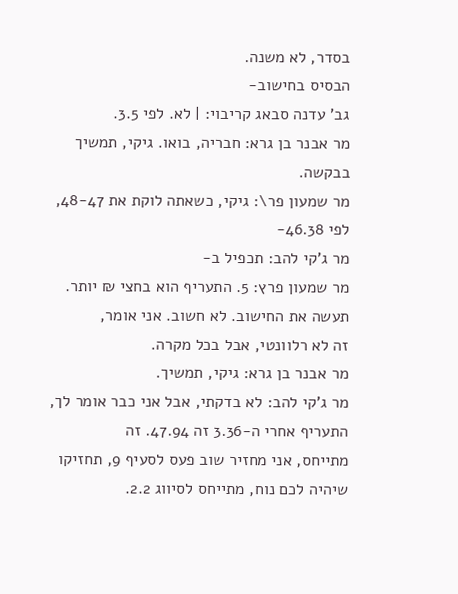בסדר, לא משנה.
הבסיס בחישוב-
גב' עדנה סבאג קריבוי: | לא. לפי 3.5.
מר אבנר בן גרא: חבריה, בואו. גיקי, תמשיך בבקשה.
מר שמעון פר\: גיקי, כשאתה לוקת את 48-47, לפי 46.38-
מר ג'קי להב: תכפיל ב-
מר שמעון פרץ: 5. התעריף הוא בחצי ₪ יותר. תעשה את החישוב. לא חשוב. אני אומר,
זה לא רלוונטי, אבל בכל מקרה.
מר אבנר בן גרא: גיקי, תמשיך.
מר ג'קי להב: לא בדקתי, אבל אני כבר אומר לך, התעריף אחרי ה-3.36 זה 47.94. זה
מתייחס, אני מחזיר שוב פעס לסעיף 9, תחזיקו שיהיה לכם נוח, מתייחס לסיווג 2.2.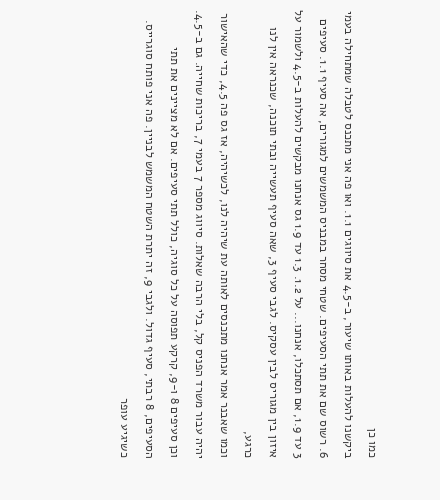כמו כן
ביקשנו להעלות באותו שיעור, ב-4.5 את סיווגים 1.1. ואו פה אני מתכנס לטבלה שמתחילה בעמי
6. רשוס שם את תתי הסעיפים. שטחי מסחר במבניס המשמשים למגורים, אה סעיף 1.1. סעיפים
3 עד 1.9, אם תסתכלו, אנחנו... על 1.2. 1.3 עד 1.9 גס אנחנו מבקשים להעלות ב-4.5 ולשמור על
איזון בין מגוריס לבין עסקיס. לגבי סעיף 3, שאה סעיף תעשייה ובתי תוכנה, שכנראה אין לנו כרגע,
וכמו שאבנר אמר אנחנו מתכנסים לאותה עת שיהיה לנו, לכשיהיה, אז גס פה 4.5, כדי שהאישור
יהיה עבור משרד הפניס קל, בלי הרבה שאלות. סיווג מספר 7 בעמי 7, בריכות שחייה. גם ב-4.5.
וכן סעיפים 8 ו-9, קרקע תפוסה על כל סוגיה, כולל תתי סעיפים. אם לא מציינים את תתי
הסעיפים, 8 רבתי, סעיף גדול. ולגבי 9, זה יתרת השטח המשמש לבניין. פה אני פותח סוגרייס.
כשיגיע עופר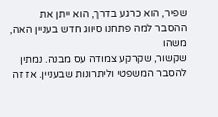שפיר, הוא כרגע בדרך, הוא ייתן את ההסבר למה פתחנו סיווג חדש בעניין האה, משהו
שקשור, שקרקע צמודה עס מבנה. נמתין להסבר המשפטי וליתרונות שבעניין. אז זה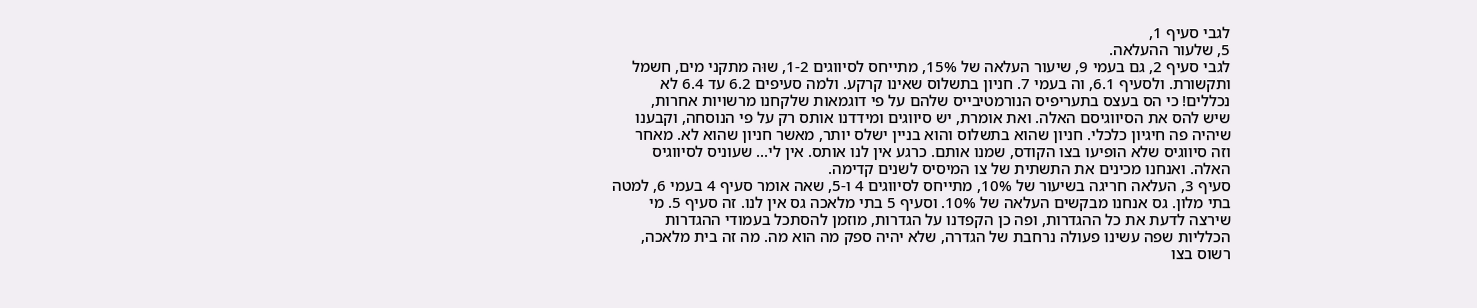לגבי סעיף 1,
5, שלעור ההעלאה.
לגבי סעיף 2, גם בעמי 9, שיעור העלאה של 15%, מתייחס לסיווגים 1-2, שוּה מתקני מים, חשמל
ותקשורת. ולסעיף 6.1, וה בעמי 7. חניון בתשלוס שאינו קרקע. ולמה סעיפים 6.2 עד 6.4 לא
נכללים! כי הס בעצס בתעריפיס הנורמטיבייס שלהם על פי דוגמאות שלקחנו מרשויות אחרות,
שיש להס את הסיווגיסם האלה. ואת אומרת, יש סיווגים ומידדנו אותס רק על פי הנוסחה, וקבענו
שיהיה פה חיגיון כלכלי. חניון שהוא בתשלוס והוא בניין ישלס יותר, מאשר חניון שהוא לא. מאחר
וזה סיווגיס שלא הופיעו בצו הקודס, שמנו אותם. כרגע אין לנו אותס. אין לי... שעוניס לסיווגיס
האלה. ואנחנו מכינים את התשתית של צו המיסיס לשנים קדימה.
סעיף 3, העלאה חריגה בשיעור של 10%, מתייחס לסיווגים 4 ו-5, שאה אומר סעיף 4 בעמי 6, למטה
בתי מלון. גס אנחנו מבקשים העלאה של 10%. וסעיף 5 בתי מלאכה גס אין לנו. זה סעיף 5. מי
שירצה לדעת את כל ההגדרות, ופה כן הקפדנו על הגדרות, מוזמן להסתכל בעמודי ההגדרות
הכלליות שפה עשינו פעולה נרחבת של הגדרה, שלא יהיה ספק מה הוא מה. מה זה בית מלאכה,
רשוס בצו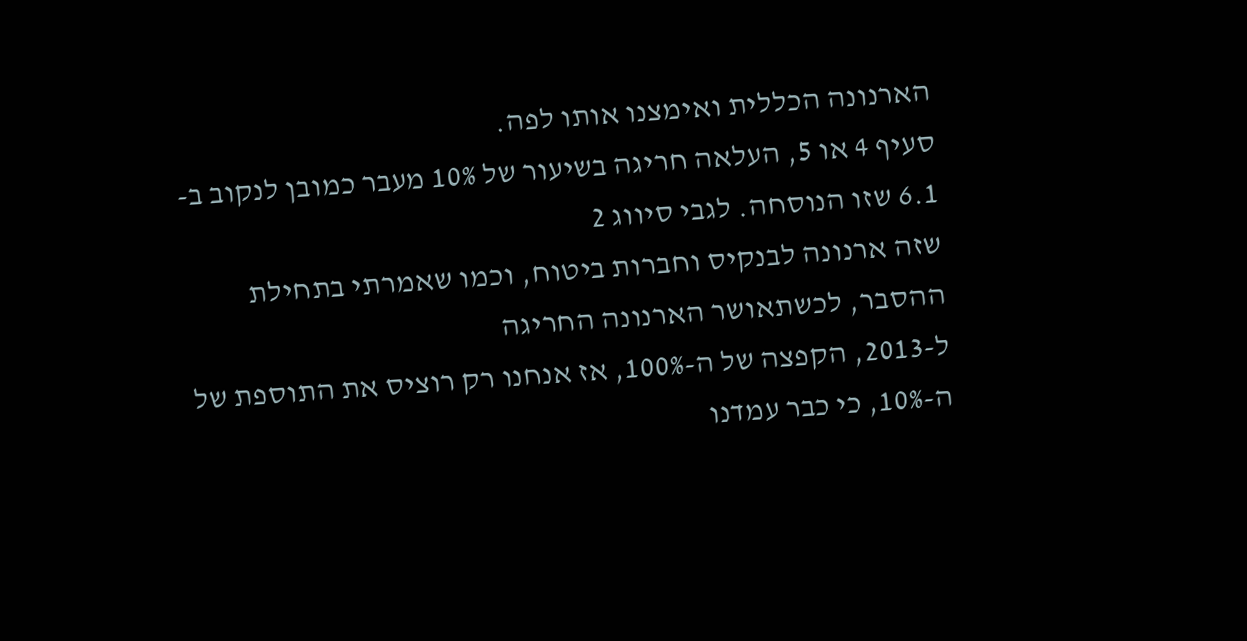הארנונה הכללית ואימצנו אותו לפה.
סעיף 4 או 5, העלאה חריגה בשיעור של 10% מעבר כמובן לנקוב ב- 6.1 שזו הנוסחה. לגבי סיווג 2
שזה ארנונה לבנקיס וחברות ביטוח, וכמו שאמרתי בתחילת ההסבר, לכשתאושר הארנונה החריגה
ל-2013, הקפצה של ה-100%, אז אנחנו רק רוציס את התוספת של ה-10%, כי כבר עמדנו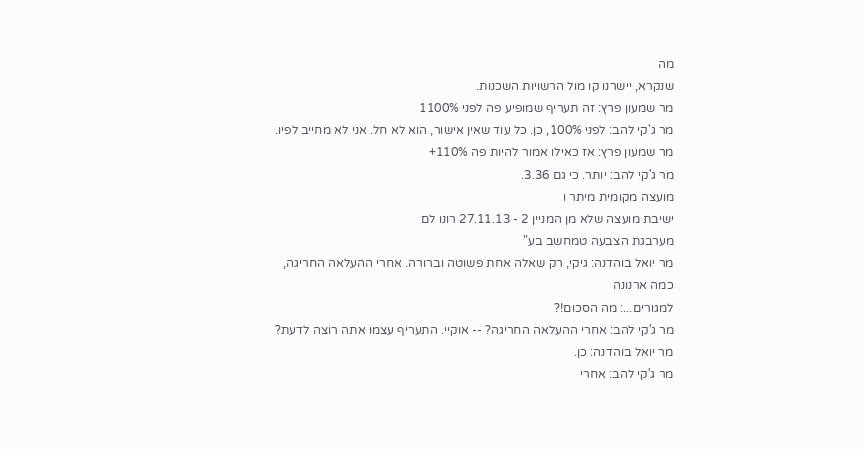מה
שנקרא, יישרנו קו מול הרשויות השכנות.
מר שמעון פרץ: זה תעריף שמופיע פה לפני 1100%
מר ג'קי להב: לפני 100%, כן. כל עוד שאין אישור, הוא לא חל. אני לא מחייב לפיו.
מר שמעון פרץ: אז כאילו אמור להיות פה 110%+
מר ג'קי להב: יותר. כי גם 3.36.
מועצה מקומית מיתר ו
ישיבת מועצה שלא מן המניין 2 - 27.11.13 רונו לם
מערבגת הצבעה טמחשב בע"
מר יואל בוהדנה: גיקי, רק שאלה אחת פשוטה וברורה. אחרי ההעלאה החריגה, כמה ארנונה
למגורים...: מה הסכום!?
מר ג'קי להב: אחרי ההעלאה החריגה? -- אוקיי. התעריף עצמו אתה רוצה לדעת?
מר יואל בוהדנה: כן.
מר ג'קי להב: אחרי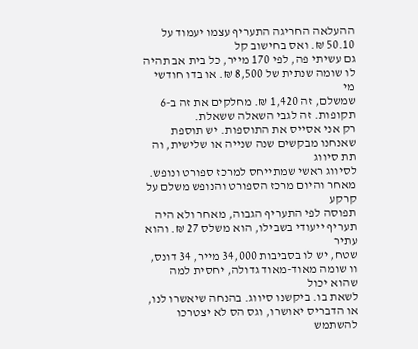ההעלאה החריגה התעריף עצמו יעמוד על 50.10 ₪. ואס בחישוב קל
גם עשיתי פה, לפי 170 מייר, כל בית אב תהיה לו שומה שנתית של 8,500 ₪. או בדו חודשי מי
שמשלם, זה 1,420 ₪. מחלקים את זה ב-6 תקופות. זה לגבי השאלה ששאלת.
רק אני אסייס את התוספות. יש תוספת שאנחנו מבקשים שנה שנייה או שלישית, וה תת סיווג
לסיווג ראשי שמתייחס למרכז ספורט ונופש. מאחר והיום מרכז הספורט והנופש משלם על קרקע
תפוסה לפי התעריף הגבוה, מאחר ולא היה תעריף ייעודי בשבילו, הוא משלס 27 ₪. והוא עתיר
שטח, יש לו בסביבות 34,000 מייר, 34 דונס, וו שומה מאוד-מאוד גדולה, יחסית למה שהוא יכול
לשאת בו. ביקשנו סיווג. בהנחה שיאשרו לנו, או הדבריס יאושרו, וגס הס לא יצטרכו להשתמש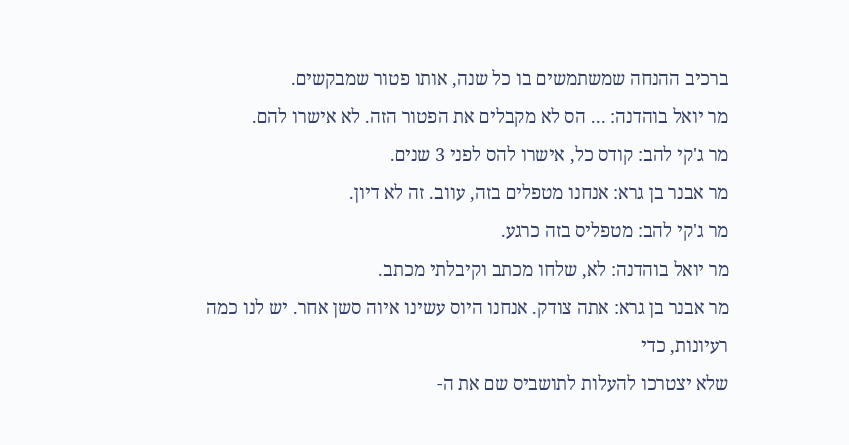ברכיב ההנחה שמשתמשים בו כל שנה, אותו פטור שמבקשים.
מר יואל בוהדנה: ... הס לא מקבלים את הפטור הזה. לא אישרו להם.
מר ג'קי להב: קודס כל, אישרו להס לפני 3 שנים.
מר אבנר בן גרא: אנחנו מטפלים בזה, עווב. זה לא דיון.
מר ג'קי להב: מטפליס בזה כרגע.
מר יואל בוהדנה: לא, שלחו מכתב וקיבלתי מכתב.
מר אבנר בן גרא: אתה צודק. אנחנו היוס עשינו איוה סשן אחר. יש לנו כמה רעיונות, כדי
שלא יצטרכו להעלות לתושביס שם את ה-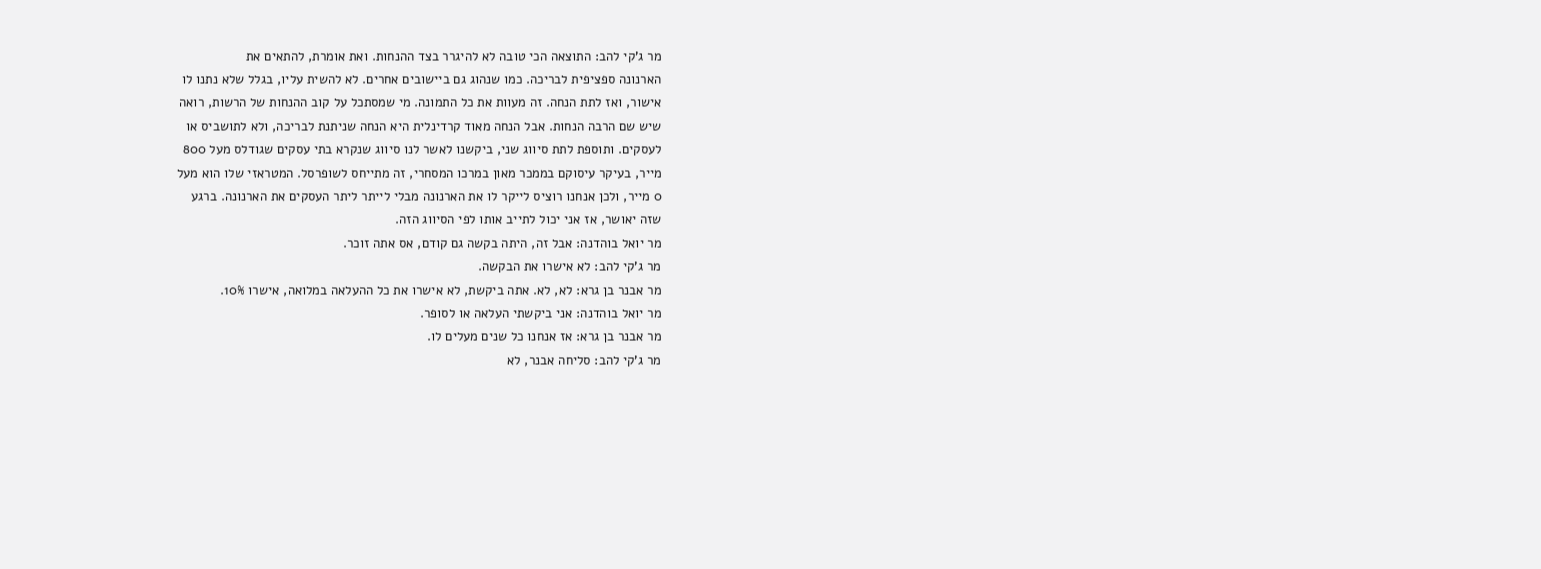מר ג'קי להב: התוצאה הכי טובה לא להיגרר בצד ההנחות. ואת אומרת, להתאים את
הארנונה ספציפית לבריכה. כמו שנהוג גם ביישובים אחרים. לא להשית עליו, בגלל שלא נתנו לו
אישור, ואז לתת הנחה. זה מעוות את כל התמונה. מי שמסתכל על קוב ההנחות של הרשות, רואה
שיש שם הרבה הנחות. אבל הנחה מאוד קרדינלית היא הנחה שניתנת לבריכה, ולא לתושביס או
לעסקים. ותוספת לתת סיווג שני, ביקשנו לאשר לנו סיווג שנקרא בתי עסקים שגודלס מעל 800
מייר, בעיקר עיסוקם בממכר מאון במרכו המסחרי, זה מתייחס לשופרסל. המטראזי שלו הוא מעל
0 מייר, ולכן אנחנו רוציס לייקר לו את הארנונה מבלי לייתר ליתר העסקים את הארנונה. ברגע
שזה יאושר, אז אני יכול לתייב אותו לפי הסיווג הזה.
מר יואל בוהדנה: אבל זה, היתה בקשה גם קודם, אס אתה זוכר.
מר ג'קי להב: לא אישרו את הבקשה.
מר אבנר בן גרא: לא, לא. אתה ביקשת, לא אישרו את כל ההעלאה במלואה, אישרו 10%.
מר יואל בוהדנה: אני ביקשתי העלאה או לסופר.
מר אבנר בן גרא: אז אנחנו כל שנים מעלים לו.
מר ג'קי להב: סליחה אבנר, לא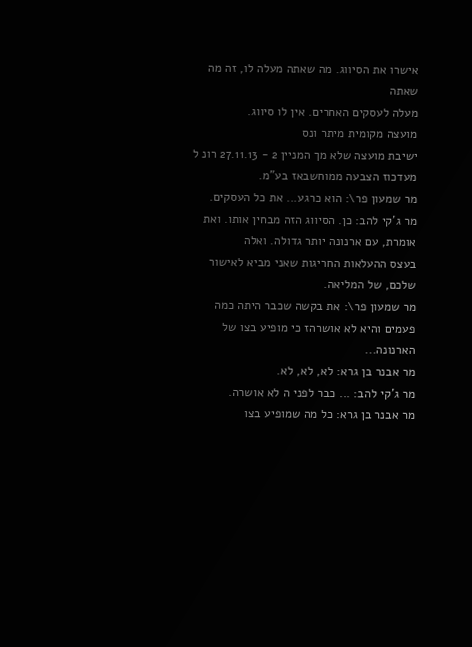אישרו את הסיווג. מה שאתה מעלה לו, זה מה שאתה
מעלה לעסקים האחרים. אין לו סיווג.
מועצה מקומית מיתר ונס
ישיבת מועצה שלא מך המניין 2 - 27.11.13 רונ ל
מעדכוז הצבעה ממוחשבאז בע"מ.
מר שמעון פר\: הוא כרגע... את כל העסקים.
מר ג'קי להב: כן. הסיווג הזה מבחין אותו. ואת אומרת, עם ארנונה יותר גדולה. ואלה
בעצס ההעלאות החריגות שאני מביא לאישור שלכם, של המליאה.
מר שמעון פר\: את בקשה שכבר היתה כמה פעמים והיא לא אושרהז כי מופיע בצו של
הארנונה...
מר אבנר בן גרא: לא, לא, לא.
מר ג'קי להב: ... כבר לפני ה לא אושרה.
מר אבנר בן גרא: כל מה שמופיע בצו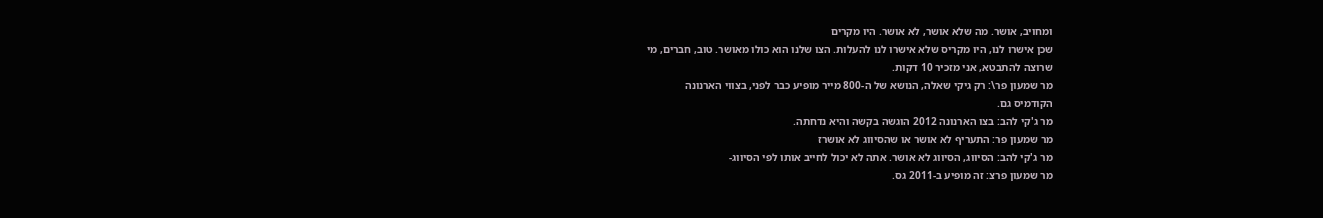ומחויב, אושר. מה שלא אושר, לא אושר. היו מקרים
שכן אישרו לנו, היו מקריס שלא אישרו לנו להעלות. הצו שלנו הוא כולו מאושר. טוב, חברים, מי
שרוצה להתבטא, אני מזכיר 10 דקות.
מר שמעון פר\: רק גיקי שאלה, הנושא של ה-800 מייר מופיע כבר לפני, בצווי הארנונה
הקודמיס גם.
מר ג'קי להב: בצו הארנונה 2012 הוגשה בקשה והיא נדחתה.
מר שמעון פר: התעריף לא אושר או שהסיווג לא אושרז
מר ג'קי להב: הסיווג, הסיווג לא אושר. אתה לא יכול לחייב אותו לפי הסיווג-
מר שמעון פרצ: זה מופיע ב-2011 גס.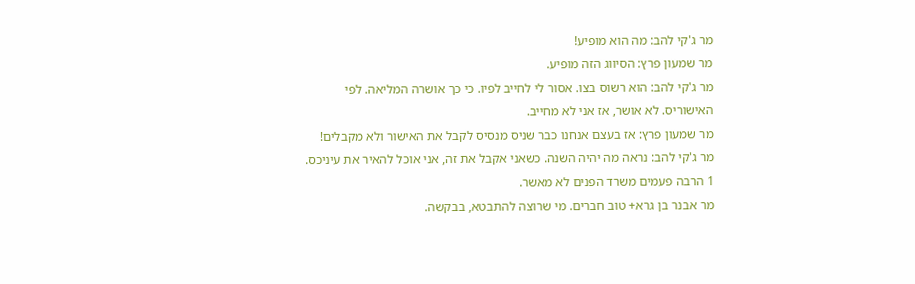מר ג'קי להב: מה הוא מופיע!
מר שמעון פרץ: הסיווג הזה מופיע.
מר ג'קי להב: הוא רשוס בצו. אסור לי לחייב לפיו. כי כך אושרה המליאה. לפי
האישוריס. לא אושר, אז אני לא מחייב.
מר שמעון פרץ: אז בעצם אנחנו כבר שניס מנסיס לקבל את האישור ולא מקבלים!
מר ג'קי להב: נראה מה יהיה השנה. כשאני אקבל את זה, אני אוכל להאיר את עיניכס.
1 הרבה פעמים משרד הפנים לא מאשר.
מר אבנר בן גרא+ טוב חברים. מי שרוצה להתבטא, בבקשה.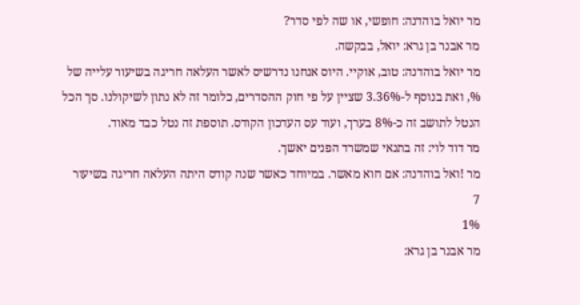מר יואל בוהדנה: חופשי, או שה לפי סדר?
מר אבנר בן גרא: יואל, בבקשה.
מר יואל בוהדנה: טוב, אוקיי. היוס אנחנו נדרשיס לאשר העלאה חריגה בשיעור עלייה של
%, ואת בנוסף ל-3.36% שציין על פי חוק ההסדרים, כלומר זה לא נתון לשיקולנו. סך הכל
הנטל לתושב זה כ-8% בערך, ועוד עס העדכון הקודס. תוספת זה נטל כבד מאוד.
מר דוד לוי: זה בתנאי שמשרד הפנים יאשך.
מר !ואל בוהדנה: אם חוא מאשר. במיוחד כאשר שנה קודס היתה העלאה חריגה בשיעור
7
1%
מר אבנר בן גרא: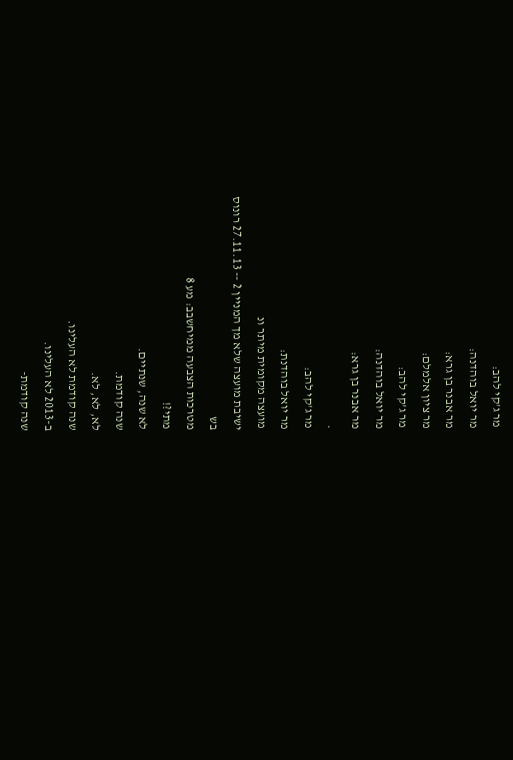מר ג'קי להב:
מר יואל בוהדנה:
מר אבנר בן גרא:
מר ציון אלמלם:
מר ג'קי להב:
מר יואל בוהדנה:
מר אבנר בן גרא:
.
מר ג'קי להב:
מר יואל בוהדנת:
מועצה מקומית מיתר ונ
ישיבת מועצה שלא מך המניין 2 -- 27.11.13 רונוס
בש
מטרכות הצבעה ממיחשבב: מע 8
מתי?!
לא שנה, שנתיים.
שנה קודמת.
לא, לא, לא.
שנה קודמת לא העלינו.
ב-2013 לא העלינו.
שנה קודמת-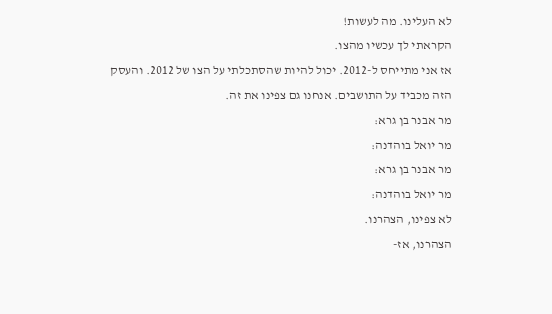לא העלינו. מה לעשות!
הקראתי לך עכשיו מהצו.
אז אני מתייחס ל-2012. יכול להיות שהסתכלתי על הצו של 2012. והעסק
הזה מכביד על התושבים. אנחנו גם צפינו את זה.
מר אבנר בן גרא:
מר יואל בוהדנה:
מר אבנר בן גרא:
מר יואל בוהדנה:
לא צפינו, הצהרנו.
הצהרנו, אז-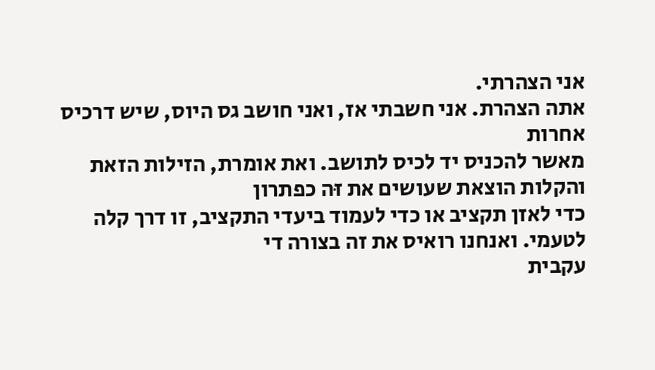אני הצהרתי.
אתה הצהרת. אני חשבתי אז, ואני חושב גס היוס, שיש דרכיס אחרות
מאשר להכניס יד לכיס לתושב. ואת אומרת, הזילות הזאת והקלות הוצאת שעושים את זּה כפתרון
כדי לאזן תקציב או כדי לעמוד ביעדי התקציב, זו דרך קלה לטעמי. ואנחנו רואיס את זה בצורה די
עקבית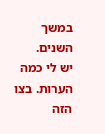במשך השנים.
יש לי כמה הערות. בצו הזה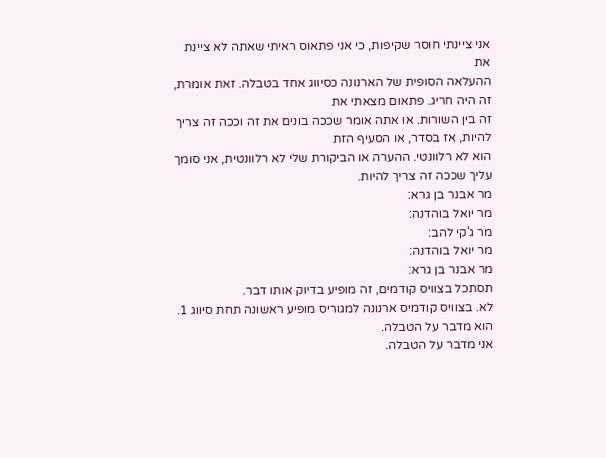אני ציינתי חוסר שקיפות, כי אני פתאוס ראיתי שאתה לא ציינת את
ההעלאה הסופית של הארנונה כסיווג אחד בטבלה. זאת אומרת, זה היה חריג. פתאום מצאתי את
זה בין השורות. או אתה אומר שככה בונים את זה וככה זה צריך להיות, אז בסדר, או הסעיף הזת
הוא לא רלוונטי. ההערה או הביקורת שלי לא רלוונטית, אני סומך עליך שככה זה צריך להיות.
מר אבנר בן גרא:
מר יואל בוהדנה:
מר ג'קי להב:
מר יואל בוהדנה:
מר אבנר בן גרא:
תסתכל בצוויס קודמים, זה מופיע בדיוק אותו דבר.
לא. בצוויס קודמיס ארנונה למגוריס מופיע ראשונה תחת סיווג 1.
הוא מדבר על הטבלה.
אני מדבר על הטבלה.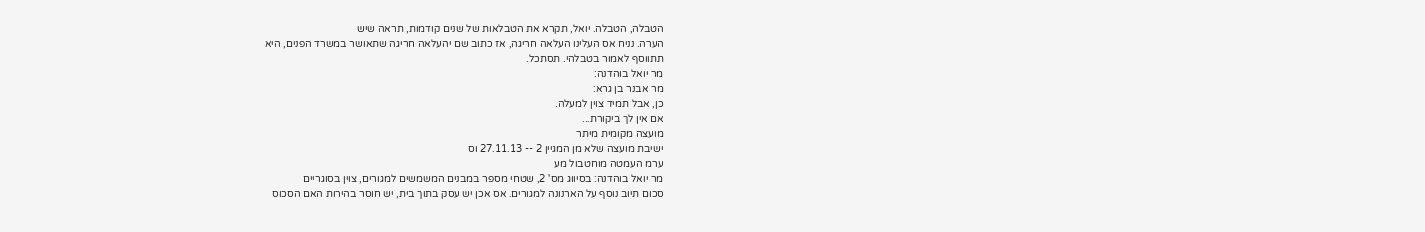הטבלה, הטבלה. יואל, תקרא את הטבלאות של שנים קודמות, תראה שיש
הערה. נניח אס העלינו העלאה חריגה, אז כתוב שם יהעלאה חריגה שתאושר במשרד הפנים, היא
תתווסף לאמור בטבלהי. תסתכל.
מר יואל בוהדנה:
מר אבנר בן גרא:
כן, אבל תמיד צוין למעלה.
אם אין לך ביקורת...
מועצה מקומית מיתר
ישיבת מועצה שלא מן המגיין 2 -- 27.11.13 וס
ערמ העמטה מוחטבול מע
מר יואל בוהדנה: בסיווג מס' 2, שטחי מספר במבנים המשמשים למגורים, צוין בסוגריים
סכום תיוב נוסף על הארנונה למגורים. אס אכן יש עסק בתוך בית, יש חוסר בהירות האם הסכוס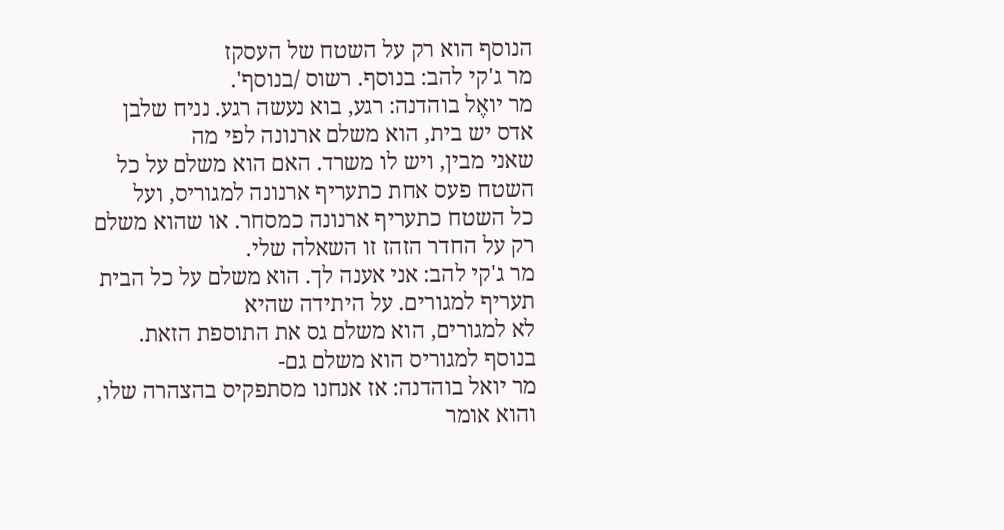הנוסף הוא רק על השטח של העסקז
מר ג'קי להב: בנוסף. רשוס /בנוסף'.
מר יואֶל בוהדנה: רגע, בוא נעשה רגע. נניח שלבן אדס יש בית, הוא משלם ארנונה לפי מה
שאני מבין, ויש לו משרד. האם הוא משלם על כל השטח פעס אחת כתעריף ארנונה למגוריס, ועל
כל השטח כתעריף ארנונה כמסחר. או שהוא משלם רק על החדר הזהז זו השאלה שלי.
מר ג'קי להב: אני אענה לך. הוא משלם על כל הבית תעריף למגורים. על היתידה שהיא
לא למגורים, הוא משלם גס את התוספת הזאת. בנוסף למגוריס הוא משלם גם-
מר יואל בוהדנה: אז אנחנו מסתפקיס בהצהרה שלו, והוא אומר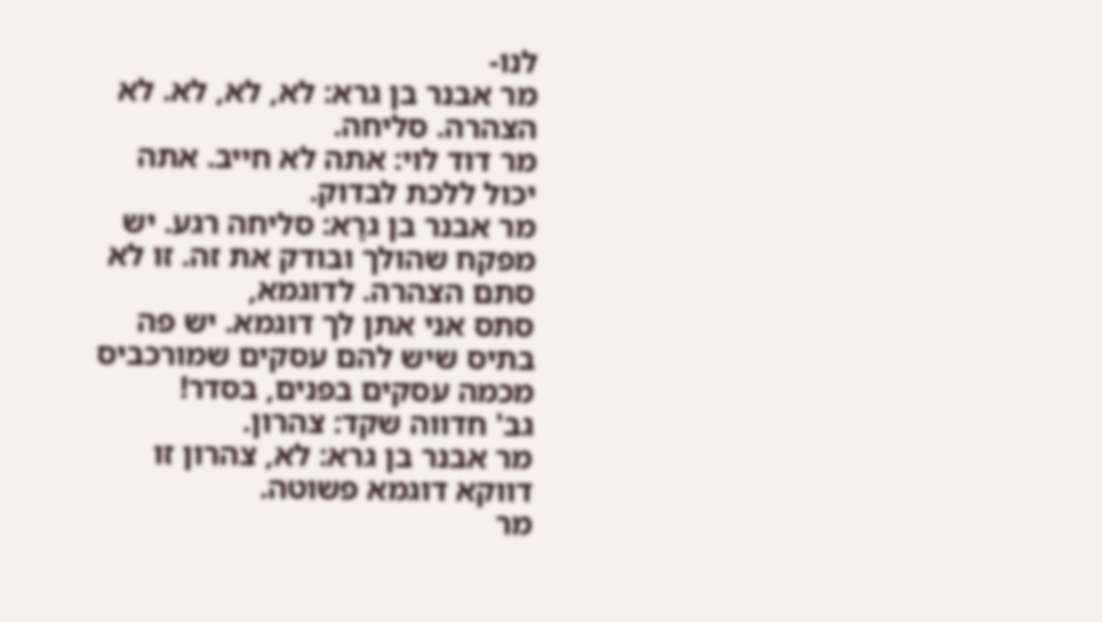לנו-
מר אבנר בן גרא: לא, לא, לא. לא הצהרה. סליחה.
מר דוד לוי: אתה לא חייב. אתה יכול ללכת לבדוק.
מר אבנר בן גרָא: סליחה רגע. יש מפקח שהולך ובודק את זה. זו לא סתם הצהרה. לדוגמא,
סתס אני אתן לך דוגמא. יש פה בתיס שיש להם עסקים שמורכביס מכמה עסקים בפנים, בסדר!
גב' חדווה שקד: צהרון.
מר אבנר בן גרא: לא, צהרון זו דווקא דוגמא פשוטה.
מר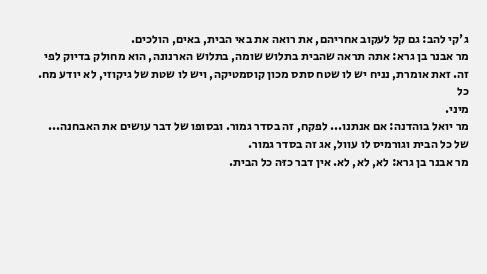ג'קי להב: גם קל לעקוב אחריהם, את רואה את באי הבית, באים, הולכים.
מר אבנר בן גרא: אתה תראה שהבית בתלוש שומה, בתלוש הארנונה, הוא מחולק בדיוק לפי
זה. זאת אומרת, נניח יש לו שטח סתס מכון קוסמטיקה, ויש לו שטת של גיקוזי, לא יודע מח. כל
מיני.
מר יואל בוהדנה: אם אנתנו... לפקח, זה בסדר גמור. ובסופו של דבר עושים את האבחנה...
של כל הבית וגורמיס לו עוול, אג זה בסדר גמור.
מר אבנר בן גרא: לא, לא, לא. אין דבר כזּה כל הבית.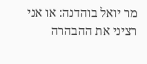מר יואל בוהדנה: או אני רציני את ההבהרה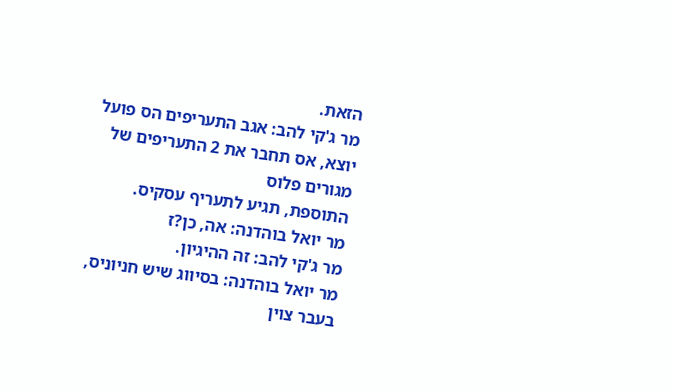הזאת.
מר ג'קי להב: אגב התעריפים הס פועל יוצא, אס תחבר את 2 התעריפים של מגורים פלוס
התוספת, תגיע לתעריף עסקיס.
מר יואל בוהדנה: אה, כן?ז
מר ג'קי להב: זה ההיגיון.
מר יואל בוהדנה: בסיווג שיש חניוניס, בעבר צוין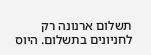תשלום ארנונה רק לחניונים בתשלום. היוס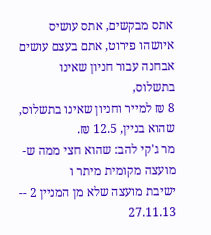אתס מבקשים, אתס עושיס איושהו פירוט, אתם בעצם עושים אבחנה עבור חניון שאינו בתשלוס,
8 ₪ למייר וחניון שאינו בתשלוס, שהוא בניין, 12.5 ₪.
מר ג'קי להב: שהוא חצי ממה ש-
מועצה מקומית מיתר ו
ישיבת מועצה שלא מן המניין 2 -- 27.11.13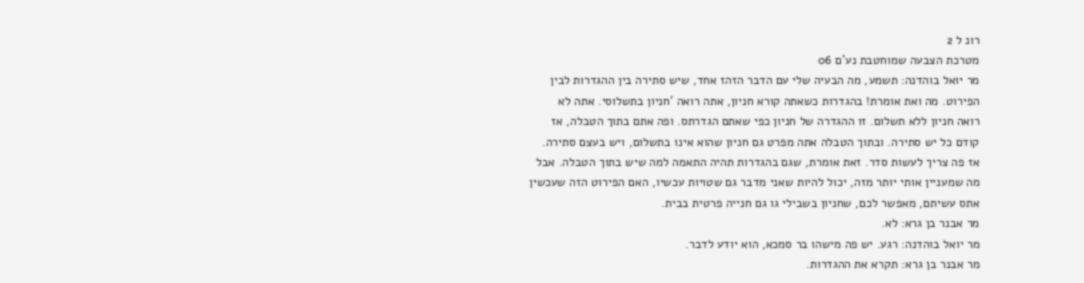רונ ל 2
מטרכת הצבעה שמוחטבת נע'ם 06
מר יואל בוהדנה: תשמע, מה הבעיה שלי עם הדבר הזהז אחד, שיש סתירה בין ההגדרות לבין
הפירוט. מה ואת אומרת! בהגדרות כשאתה קורא חניון, אתה רואה 'חניון בתשלוסי. אתה לא
רואה חניון ללא תשלום. זו ההגדרה של חניון כפי שאתם הגדרתס. ופה אתם בתוך הטבלה, אז
קודם כל יש סתירה. ובתוך הטבלה אתה מפרט גם חניון שהוא אינו בתשלום, ויש בעצם סתירה.
אז פה צריך לעשות סדר. זאת אומרת, שגם בהגדרות תהיה התאמה למה שיש בתוך הטבלה. אבל
מה שמעניין אותי יותר מזה, יכול להיות שאני מדבר גם שטויות עכשיו, האם הפירוט הזה שעכשין
אתס עשיתם, מאפשר לכם, שחניון בשבילי גו גם חנייה פרטית בבית.
מר אבנר בן גרא: לא.
מר יואל בוהדנה: רגע. יש פה מישהו בר סמכא, הוא יודע לדבר.
מר אבנר בן גרא: תקרא את ההגדרות.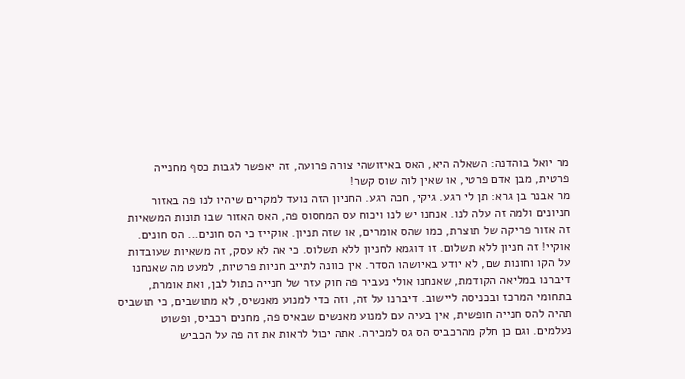מר יואל בוהדנה: השאלה היא, האס באיזושהי צורה פרועה, זה יאפשר לגבות כסף מחנייה
פרטית, מבן אדם פרטי, או שאין לוה שוס קשר!
מר אבנר בן גרא: תן לי רגע. גיקי, חכה רגע. החניון הזה נועד למקרים שיהיו לנו פה באזור
חניונים ולמה זה עלה לנו. אנחנו יש לנו ויכוח עס המחסוס פה, האס האזור שבו תונות המשאיות
זה אזור פריקה של תוצרת, כמו שהס אומרים, או שזה תניון. אוקייז כי הס חונים... הס חונים.
אוקיי! זה חניון ללא תשלום. זו דוגמא לחניון ללא תשלוס. כי אה לא עסק, זה משאיות שעובדות
על הקו וחונות שם, לא יודע באיושהו הסדר. אין כוונה לתייב חניות פרטיות, למעט מה שאנחנו
דיברנו במליאה הקודמת, שאנחנו אולי נעביר פה חוק עזר של חנייה כתול לבן, ואת אומרת,
בתחומי המרכז ובכניסה ליישוב. דיברנו על זה, וזה כדי למנוע מאנשיס, לא מתושבים, כי תושביס
תהיה להס חנייה חופשית, אין בעיה עם למנוע מאנשים שבאיס פה, מחנים רכביס, ופשוט
נעלמים. וגם כן חלק מהרכביס הס גס למכירה. אתה יכול לראות את זה פה על הכביש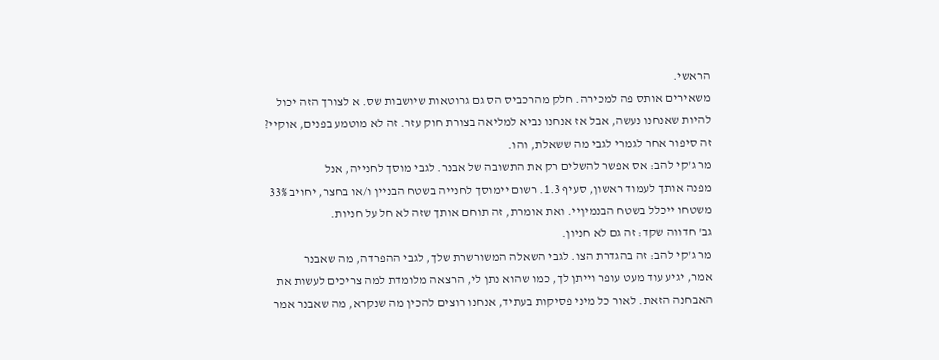הראשי.
משאירים אותס פה למכירה. חלק מהרכביס הס גם גרוטאות שיושבות שס. א לצורך הזה יכול
להיות שאנחנו נעשה, אבל אז אנחנו נביא למליאה בצורת חוק עזר. זה לא מוטמע בפנים, אוקיי?
זה סיפור אחר לגמרי לגבי מה ששאלת, והו.
מר ג'קי להב: אס אפשר להשלים רק את התשובה של אבנר. לגבי מוסך לחנייה, אנל
מפנה אותך לעמוד ראשון, סעיף 1.3. רשום יימוסך לחנייה בשטח הבניין ו/או בחצר, יחויב 33%
משטחו ייכלל בשטח הבנמיןיי. ואת אומרת, זה תוחם אותך שזה לא חל על חניות.
גב' חדווה שקד: זה גם לא חניון.
מר ג'קי להב: זה בהגדרת הצו. לגבי השאלה המשורשרת שלך, לגבי ההפרדה, מה שאבנר
אמר, יגיע עוד מעט עופר וייתן לך, כמו שהוא נתן לי, הרצאה מלומדת למה צריכים לעשות את
האבחנה הזאת. לאור כל מיני פסיקות בעתיד, אנחנו רוצים להכין מה שנקרא, מה שאבנר אמר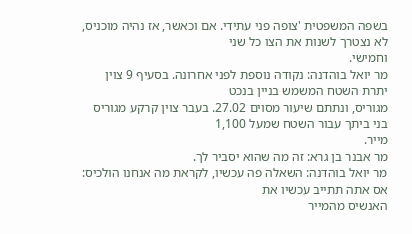בשפה המשפטית 'צופה פני עתידי. אם וכאשר, אז נהיה מוכניס, לא נצטרך לשנות את הצו כל שני
וחמישי.
מר יואל בוהדנה: נקודה נוספת לפני אחרונה. בסעיף 9 צוין יתרת השטח המשמש בניין בנכט
מגוריס, ונתתם שיעור מסוים 27.02. בעבר צוין קרקע מגוריס בני ביתך עבור השטח שמעל 1,100
מייר.
מר אבנר בן גרא: זה מה שהוא יסביר לך.
מר יואל בוהדנה: השאלה פה עכשיו, לקראת מה אנחנו הולכיס: אס אתה תתייב עכשיו את
האנשיס מהמייר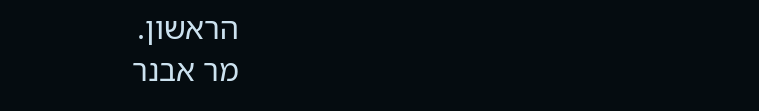הראשון.
מר אבנר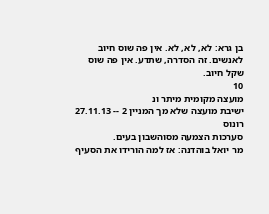בן גרא: לא, לא, לא. אין פה שוס חיוב לאנשים. זה הסדרה, שתדע. אין פה שוס
שקל חיוב.
10
מועצה מקומית מיתר ונ
ישיבת מועצה שלא מך המניין 2 -- 27.11.13 רונוס
סערכות הצמעה מסוהשבון בעים.
מר יואל בוהדנה: אז למה הורידו את הסעיף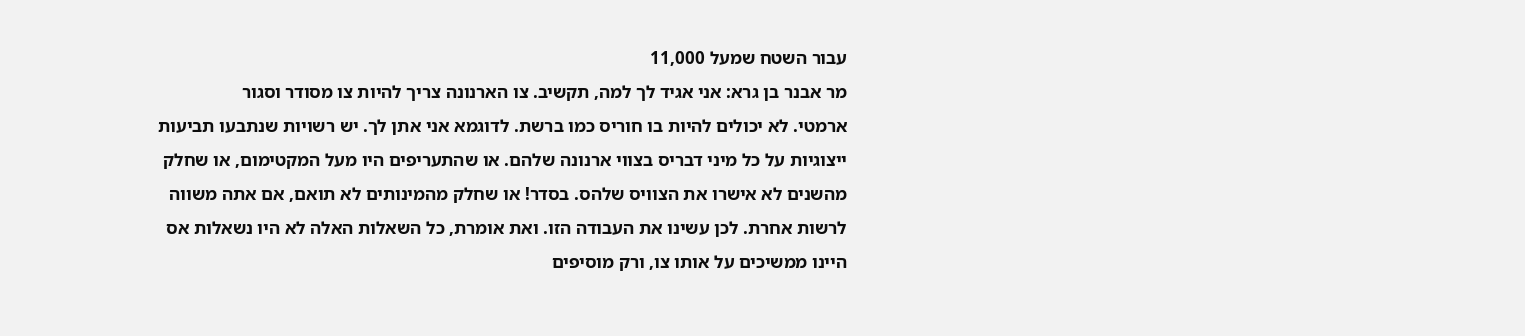עבור השטח שמעל 11,000
מר אבנר בן גרא: אני אגיד לך למה, תקשיב. צו הארנונה צריך להיות צו מסודר וסגור
ארמטי. לא יכולים להיות בו חוריס כמו ברשת. לדוגמא אני אתן לך. יש רשויות שנתבעו תביעות
ייצוגיות על כל מיני דבריס בצווי ארנונה שלהם. או שהתעריפים היו מעל המקטימום, או שחלק
מהשנים לא אישרו את הצוויס שלהס. בסדר! או שחלק מהמינותים לא תואם, אם אתה משווה
לרשות אחרת. לכן עשינו את העבודה הזו. ואת אומרת, כל השאלות האלה לא היו נשאלות אס
היינו ממשיכים על אותו צו, ורק מוסיפים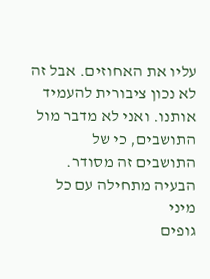עליו את האחוזים. אבל זה לא נכון ציבורית להעמיד
אותנו. ואני לא מדבר מול התושבים, כי של התושבים זה מסודר. הבעיה מתחילה עם כל מיני
גופים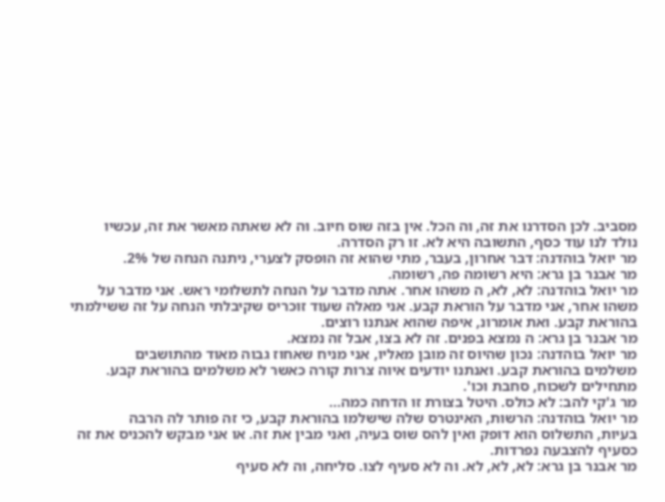מסביב. לכן הסדרנו את זּה, וה הכל. אין בזה שוס חיוב. וּה לא שאתה מאשר את זה, עכשיו
נולד לנו עוד כסף, התשובה היא לא. זו רק הסדרה.
מר יואל בוהדנה: דבר אחרון, בעבר, מתי שהוא זה הופסק לצערי, ניתנה הנחה של 2%.
מר אבנר בן גרא: היא רשומה פה, רשומה.
מר יואל בוהדנה: לא, לא, ה משהו אחר. אתה מדבר על הנחה לתשלומי ראש. אני מדבר על
משהו אחר, אני מדבר על הוראת קבע. אני מאלה שעוד זוכריס שקיבלתי הנחה על זה ששילמתי
בהוראת קבע. ואת אומרונ, איפה שהוא אנתנו רוצים.
מר אבנר בן גרא: ה נמצא בפנים. זה לא בצו, אבל זה נמצא.
מר יואל בוהדנה: נכון שהיוס זה מובן מאליו, אני מניח שאחוז גבוה מאוד מהתושבים
משלמים בהוראת קבע. ואנתנו יודעים איוה צרות קורה כאשר לא משלמים בהוראת קבע.
מתחילים לשכוח, סחבת וכו'.
מר ג'קי להב: לא כולס. היטל בצורת זו הדחה כמה...
מר יואל בוהדנה: הרשות, האינטרס שלה שישלמו בהוראת קבע, כי זה פותר לה הרבה
בעיות, התשלוס הוא דופק ואין להס שוס בעיה, ואני מבין את זה. או אני מבקש להכניס את זה
כסעיף להצבעה נפרדות.
מר אבנר בן גרא: לא, לא, לא. וה לא סעיף לצו. סליחה, וה לא סעיף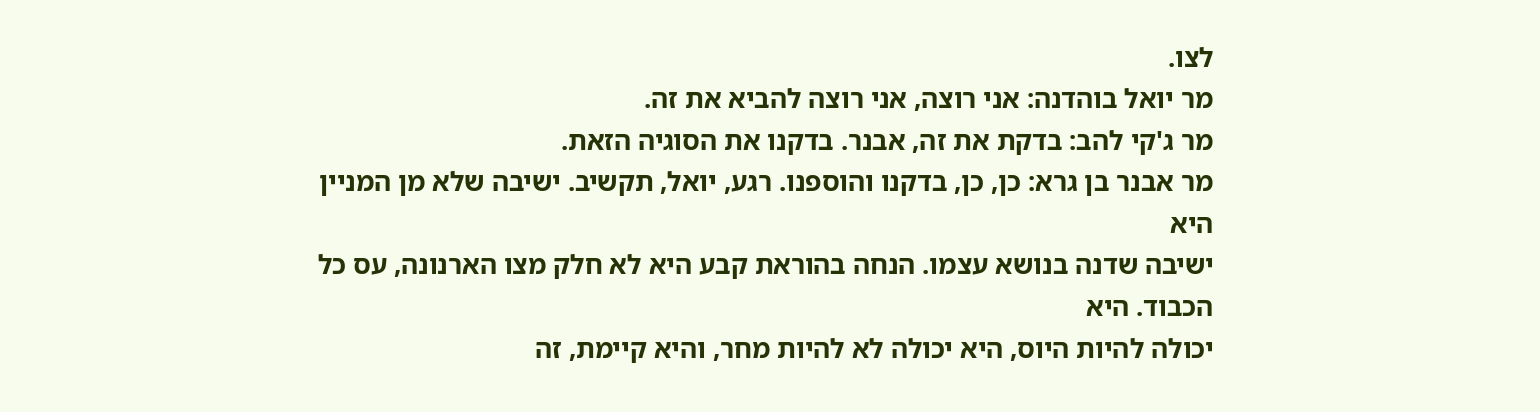לצו.
מר יואל בוהדנה: אני רוצה, אני רוצה להביא את זה.
מר ג'קי להב: בדקת את זה, אבנר. בדקנו את הסוגיה הזאת.
מר אבנר בן גרא: כן, כן, בדקנו והוספנו. רגע, יואל, תקשיב. ישיבה שלא מן המניין היא
ישיבה שדנה בנושא עצמו. הנחה בהוראת קבע היא לא חלק מצו הארנונה, עס כל הכבוד. היא
יכולה להיות היוס, היא יכולה לא להיות מחר, והיא קיימת, זה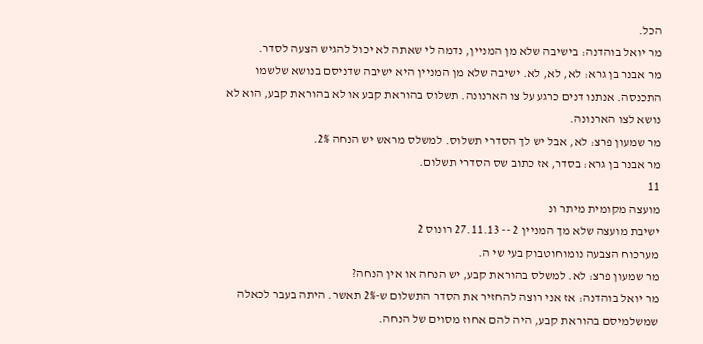הכל.
מר יואל בוהדנה: בישיבה שלא מן המניין, נדמה לי שאתה לא יכול להגיש הצעה לסדר.
מר אבנר בן גרא: לא, לא, לא. ישיבה שלא מן המניין היא ישיבה שדניסם בנושא שלשמו
התכנסה. אנתנו דנים כרגע על צו הארנונה. תשלוס בהוראת קבע או לא בהוראת קבע, הוא לא
נושא לצו הארנונה.
מר שמעון פרצ: לא, אבל יש לך הסדרי תשלוס. למשלס מראש יש הנחה 2%.
מר אבנר בן גרא: בסדר, אז כתוב שס הסדרי תשלום.
11
מועצה מקומית מיתר ונ
ישיבת מועצה שלא מך המניין 2 -- 27.11.13 רונוס 2
מערכוח הצבעה נומוחוטבוק בעי שי ה.
מר שמעון פרצ: לא. למשלס בהוראת קבע, יש הנחה או אין הנחה?
מר יואל בוהדנה: אז אני רוצה להחזיר את הסדר התשלום ש-2% תאשר. היתה בעבר לכאלה
שמשלמיסם בהוראת קבע, היה להם אחוז מסוים של הנחה.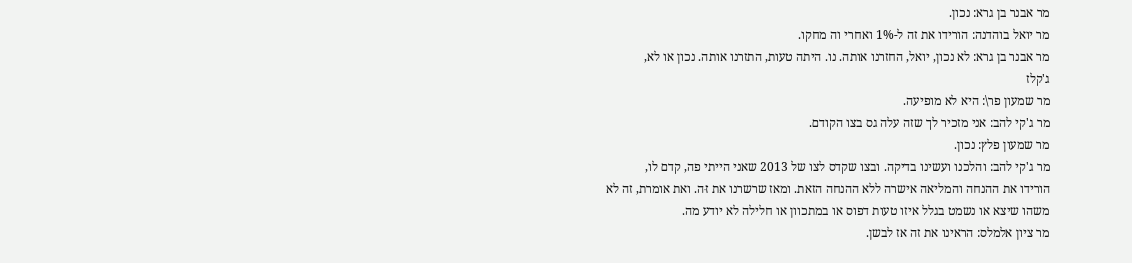מר אבנר בן גרא: נכון.
מר יואל בוהדנה: הורידו את זה ל-1% ואחרי וה מחקו.
מר אבנר בן גרא: לא נכון, יואל, החזרנו אותה. נו. היתה טעות, התזרנו אותה. נכון או לא,
ג'קלז
מר שמעון פר\: היא לא מופיעה.
מר ג'קי להב: אני מזכיר לך שזה עלה גס בצו הקודם.
מר שמעון פלץ: נכון.
מר ג'קי להב: והלכנו ועשינו בדיקה. ובצו שקדס לצו של 2013 שאני הייתי פה, קדם לו,
הורידו את ההנחה והמליאה אישרה ללא ההנחה הזאת. ומאז שרשרנו את זּה. ואת אומרת, זה לא
משהו שיצא או נשמט בגלל איזו טעות דפוס או במתכוון או חלילה לא יודע מה.
מר ציון אלמלס: הראינו את זה אז לבשן.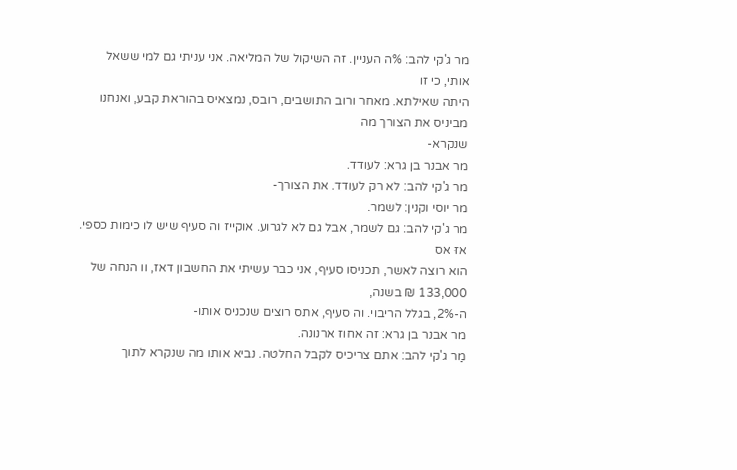מר ג'קי להב: %ה העניין. זה השיקול של המליאה. אני עניתי גם למי ששאל אותי, כי זו
היתה שאילתא. מאחר ורוב התושבים, רובס, נמצאיס בהוראת קבע, ואנחנו מביניס את הצורך מה
שנקרא-
מר אבנר בן גרא: לעודד.
מר ג'קי להב: לא רק לעודד. את הצורך-
מר יוסי וקנין: לשמר.
מר ג'קי להב: גם לשמר, אבל גם לא לגרוע. אוקייז וה סעיף שיש לו כימות כספי. אזּ אס
הוא רוצה לאשר, תכניסו סעיף, אני כבר עשיתי את החשבון דאז, וו הנחה של 133,000 ₪ בשנה,
ה-2%, בגלל הריבוי. וה סעיף, אתס רוצים שנכניס אותו-
מר אבנר בן גרא: זה אחוז ארנונה.
מַר ג'קי להב: אתם צריכיס לקבל החלטה. נביא אותו מה שנקרא לתוך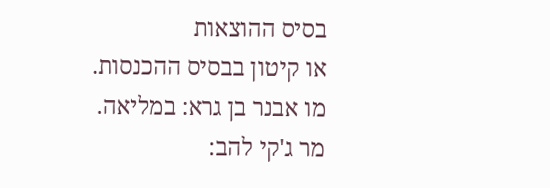בסיס ההוצאות
או קיטון בבסיס ההכנסות.
מו אבנר בן גרא: במליאה.
מר ג'קי להב: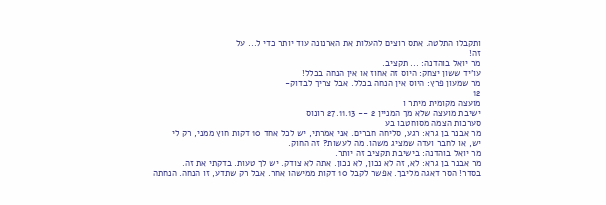ותקבלו התלטה. אתס רוצים להעלות את הארנונה עוד יותר כדי ל... על
זה!
מר יואל בוהדנה: ... תקציב.
עו'יד ששון יצחק: היוס זה אחוז או אין הנחה בכלל!
מר שמעון פרץ: היוס אין הנחה בכלל. אבל צריך לבדוק-
12
מועצה מקומית מיתר ו
ישיבת מועצה שלא מך המניין 2 -- 27.11.13 רונוס
סערכות הצמה מסוחטבו בע
מר אבנר בן גרא: רגע, סליחה חברים. אני אמרתי, יש לכל אחד 10 דקות חוץ ממני, רק לי
יש, או לחבר ועדה שמציג משהו. מה לעשות? זה החוק.
מר יואל בוהדנה: בישיבת תקציב זה יותר.
מר אבנר בן גרא: לא, זה לא נכון, לא נכון. אתה לא צודק. יש לך טעות. בדקתי את זה.
בסדר! הסר דאגה מליבך. אפשר לקבל 10 דקות ממישהו אחר. אבל רק שתדע, זו הנחה. הנחתה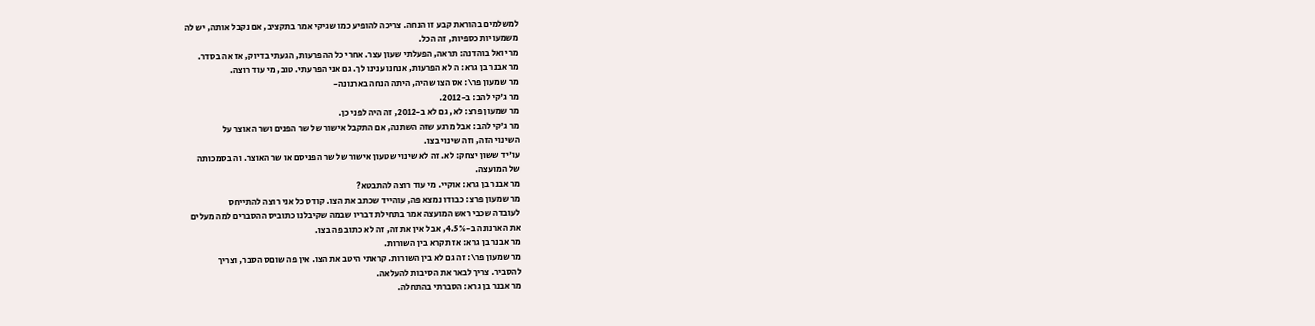למשלמים בהוראת קבע זו הנחה. צריכה להופיע כמו שגיקי אמר בתקציב, אם נקבל אותה, יש לה
משמעויות כספיות, זה הכל.
מר יואל בוהדנה: תראה, הפעלתי שעון עצר. אחרי כל ההפרעות, הגעתי בדיוק, אז אה בסדר.
מר אבנר בן גרא: ה לא הפרעות, אנחנו ענינו לך. גם אני הפרעתי. טוב, מי עוד רוצה.
מר שמעון פר\: אס הצו שהיה, היתה הנחה בארנונה-
מר ג'קי להב: ב-2012.
מר שמעון פרצ: לא, גם לא ב-2012, זה היה לפני כן.
מר ג'קי להב: אבל מרגע שזּה השתנה, אם התקבל אישור של שר הפנים ושר האוצר על
השינוי הזה, וזה שינוי בצו.
עו'יד ששון יצחק: לא. זה לא שינוי שטעון אישור של שר הפניסם או שר האוצר. וה בסמכותה
של המועצה.
מר אבנר בן גרא: אוקיי. מי עוד רוצה להתבטא?
מר שמעון פרצ: כבודו נמצא פה, עוהייד שכתב את הצו. קודס כל אני רוצה להתייחס
לעובדה שכבי ראש המועצה אמר בתחילת דבריו שבמה שקיבלנו כתוביס ההסברים למה מעלים
את הארנונה ב-4.5%, אבל אין את זה, זה לא כתוב פה בצו.
מר אבנר בן גרא: אז תקרא בין השורות.
מר שמעון פר\: זה גם לא בין השורות. קראתי היטב את הצו. אין פה שוםס הסבר, וצריך
להסביר. צריך לבאר את הסיבות להעלאה.
מר אבנר בן גרא: הסברתי בהתחלה.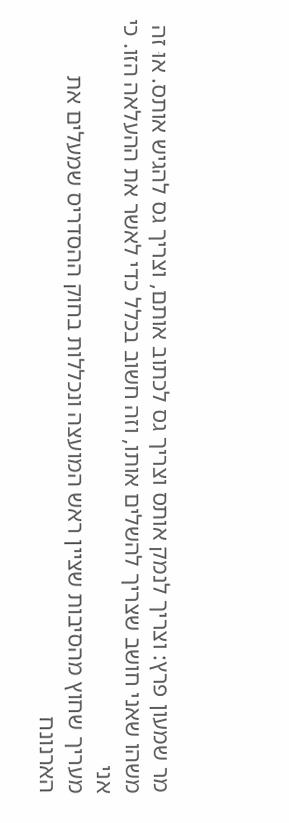מר שמעון פרץ: וצריך לנמק אותס וצריך גס לכתוב אותם, וצריך גס להגיש אותס. אוּ זה
משהו שאני חושב שצריך להשלים אותו, וזה חשוב בכלל כדי לאשר את ההעלאה הזו. כי אני
מעריך שחוץ מהסיבות שציין ראש המועצה ונכללות בחוק ההסדריס שמעלים את הארנונח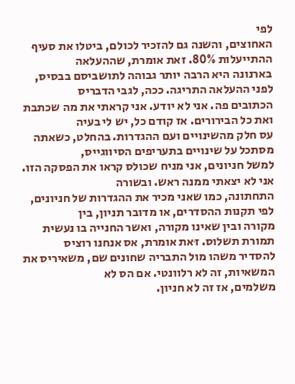לפי
האחוצים, והשנה גם להזכיר לכולם, ביטלו את סעיף ההתייעלות 80%. זאת אומרת, שההעלאה
בארנונה היא הרבה יותר גבוהה לתושביסם בבסיס, לפני ההעלאה התריגה. ככה, לגבי הדבריס
הכתובים פה. אני לא יודע. אני קראתי את מה שכתבת ואת כל הבירורים. אז קודם כל, יש לי בעיה
עס חלק מהשינויים ועם ההגדרות. בהחלט, כשאתה מסתכל על שינויים בתעריפים הסיווגייס,
למשל חניונים, אני מניח שכולס קראו את הפסקה הזו. אני לא יצאתי ממנה ראש. ובשורה
התחתונה, כמו שאני מכיר את ההגדרות של חניונים, לפי תקנות ההסדרים, או מדובר תניון, בין
מקורה ובין שאינו מקורה, ואשר החנייה בו נעשית תמורת תשלוס. זּאת אומרת, אס אנחנו רוציס
להסדיר משהו מול התבריה שחונים שם, משאיריס את המשאיות, זה לא רלוונטי. אם הס לא
משלמים, אז זה לא חניון.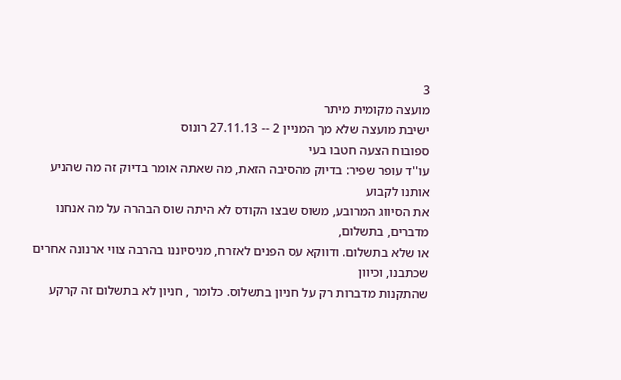3
מועצה מקומית מיתר
ישיבת מועצה שלא מך המניין 2 -- 27.11.13 רונוס
ספובוח הצעה חטבו בעי
עו''ד עופר שפיר: בדיוק מהסיבה הזאת, מה שאתה אומר בדיוק זה מה שהניע אותנו לקבוע
את הסיווג המרובע, משוס שבצו הקודס לא היתה שוס הבהרה על מה אנחנו מדברים, בתשלום,
או שלא בתשלום. ודווקא עס הפנים לאזרח, מניסיוננו בהרבה צווי ארנונה אחרים שכתבנו, וכיוון
שהתקנות מדברות רק על חניון בתשלוס. כלומר , חניון לא בתשלום זה קרקע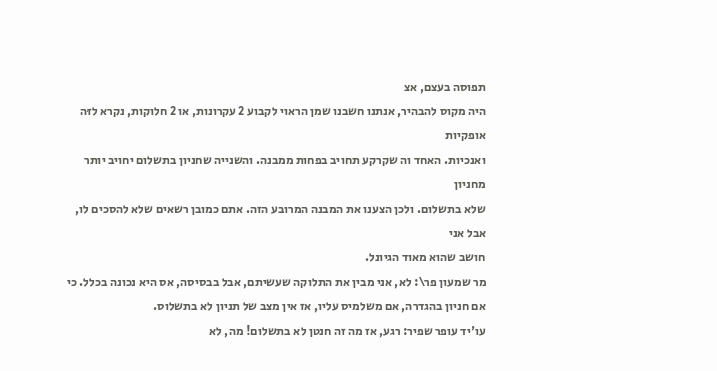תפוסה בעצם, אצ
היה מקוס להבהיר, אנתנו חשבנו שמן הראוי לקבוע 2 עקרונות, או 2 חלוקות, נקרא לזּה אופקיות
ואנכיות. האחד וה שקרקע תחויב בפחות ממבנה. והשנייה שחניון בתשלום יחויב יותר מחניון
שלא בתשלום. ולכן הצענו את המבנה המרובע הזה. אתם כמובן רשאים שלא להסכים לו, אבל אני
חושב שהוא מאוד הגיונל.
מר שמעון פר\: לא, אני מבין את התלוקה שעשיתם, אבל בבסיסה, אס היא נכונה בכלל. כי
אם חניון בהגדרה, אם משלמיס עליו, אז אין מצב של תניון לא בתשלוס.
עו'יד עופר שפיר: רגע, אז מה זה חנטן לא בתשלום! מה, לא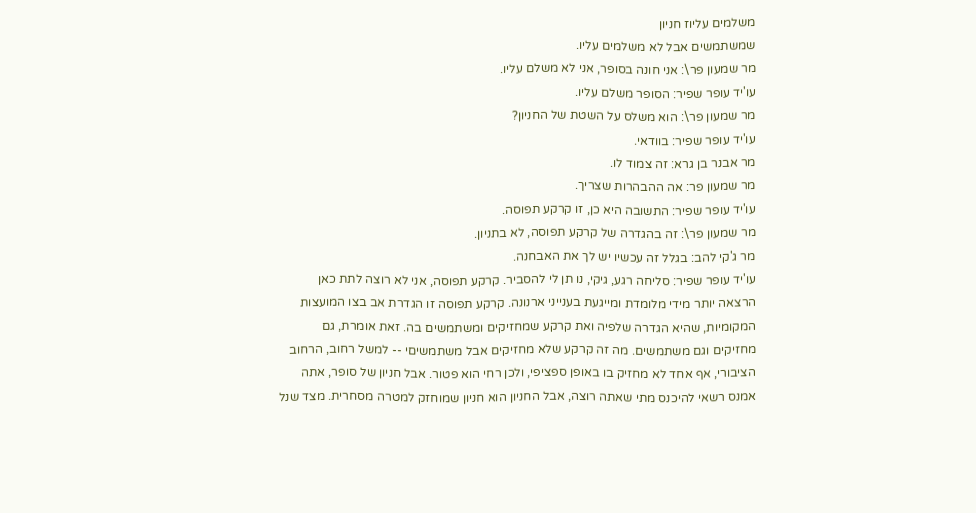משלמים עליוז חניון
שמשתמשים אבל לא משלמים עליו.
מר שמעון פר\: אני חונה בסופר, אני לא משלם עליו.
עו'יד עופר שפיר: הסופר משלם עליו.
מר שמעון פר\: הוא משלס על השטת של החניון?
עו'יד עופר שפיר: בוודאי.
מר אבנר בן גרא: זה צמוד לו.
מר שמעון פר: אה ההבהרות שצריך.
עו'יד עופר שפיר: התשובה היא כן, זו קרקע תפוסה.
מר שמעון פר\: זה בהגדרה של קרקע תפוסה, לא בתניון.
מר ג'קי להב: בגלל זה עכשיו יש לך את האבחנה.
עו'יד עופר שפיר: סליחה רגע, גיקי, נו תן לי להסביר. קרקע תפוסה, אני לא רוצה לתת כאן
הרצאה יותר מידי מלומדת ומייגעת בענייני ארנונה. קרקע תפוסה זו הגדרת אב בצו המועצות
המקומיות, שהיא הגדרה שלפיה ואת קרקע שמחזיקים ומשתמשים בה. זאת אומרת, גם
מחזיקים וגם משתמשים. מה זה קרקע שלא מחזיקים אבל משתמשיםי -- למשל רחוב, הרחוב
הציבורי, אף אחד לא מחזיק בו באופן ספציפי, ולכן רחי הוא פטור. אבל חניון של סופר, אתה
אמנס רשאי להיכנס מתי שאתה רוצה, אבל החניון הוא חניון שמוחזק למטרה מסחרית. מצד שנל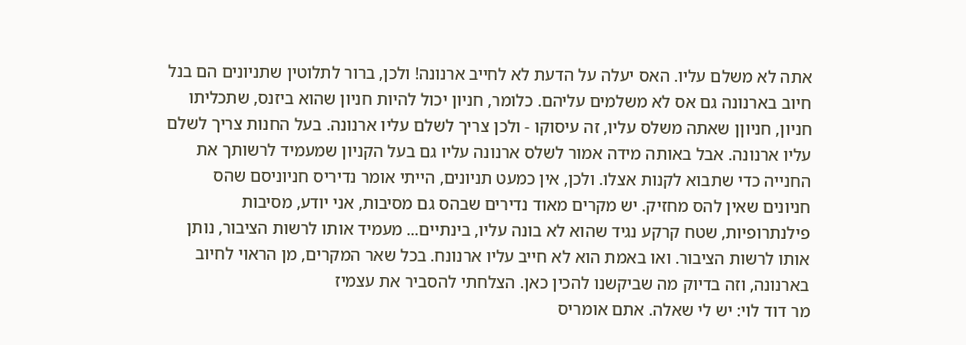אתה לא משלם עליו. האס יעלה על הדעת לא לחייב ארנונה! ולכן, ברור לתלוטין שתניונים הם בנל
חיוב בארנונה גם אס לא משלמים עליהם. כלומר, חניון יכול להיות חניון שהוא ביזנס, שתכליתו
חניון, חניוןן שאתה משלס עליו, זה עיסוקו - ולכן צריך לשלם עליו ארנונה. בעל החנות צריך לשלם
עליו ארנונה. אבל באותה מידה אמור לשלס ארנונה עליו גם בעל הקניון שמעמיד לרשותך את
החנייה כדי שתבוא לקנות אצלו. ולכן, אין כמעט תניונים, הייתי אומר נדיריס חניוניסם שהס
חניונים שאין להס מחזיק. יש מקרים מאוד נדירים שבהס גם מסיבות, אני יודע, מסיבות
פילנתרופיות, שטח קרקע נגיד שהוא לא בונה עליו, בינתיים... מעמיד אותו לרשות הציבור, נותן
אותו לרשות הציבור. ואו באמת הוא לא חייב עליו ארנונח. בכל שאר המקרים, מן הראוי לחיוב
בארנונה, וזה בדיוק מה שביקשנו להכין כאן. הצלחתי להסביר את עצמיז
מר דוד לוי: יש לי שאלה. אתם אומריס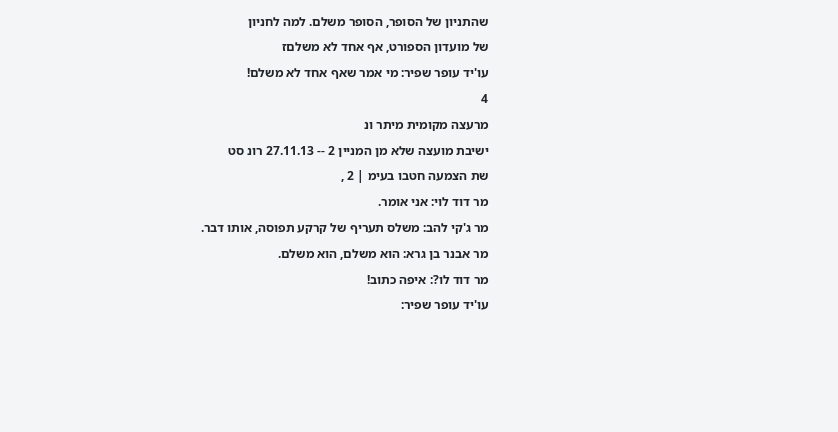שהתניון של הסופר, הסופר משלם. למה לחניון
של מועדון הספורט, אף אחד לא משלםז
עו'יד עופר שפיר: מי אמר שאף אחד לא משלם!
4
מרעצה מקומית מיתר ונ
ישיבת מועצה שלא מן המניין 2 -- 27.11.13 רונ סט
שת הצמעה חטבו בעימ | 2 ,
מר דוד לוי: אני אומר.
מר ג'קי להב: משלס תעריף של קרקע תפוסה, אותו דבר.
מר אבנר בן גרא: הוא משלם, הוא משלם.
מר דוד לו?: איפה כתוב!
עו'יד עופר שפיר: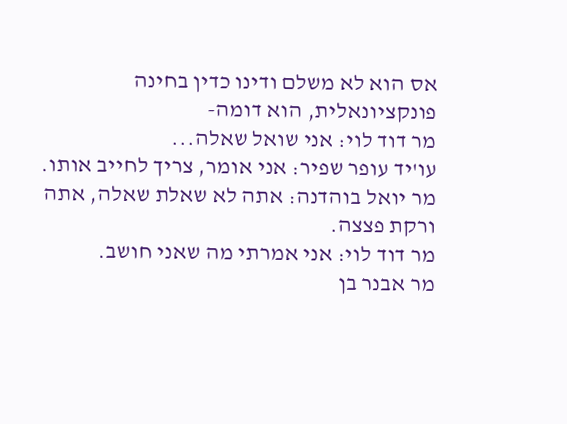אס הוא לא משלם ודינו כדין בחינה פונקציונאלית, הוא דומה-
מר דוד לוי: אני שואל שאלה...
עו'יד עופר שפיר: אני אומר, צריך לחייב אותו.
מר יואל בוהדנה: אתה לא שאלת שאלה, אתה ורקת פצצה.
מר דוד לוי: אני אמרתי מה שאני חושב.
מר אבנר בן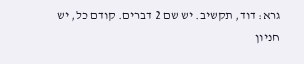גרא: דוד, תקשיב. יש שם 2 דברים. קודם כל, יש חניון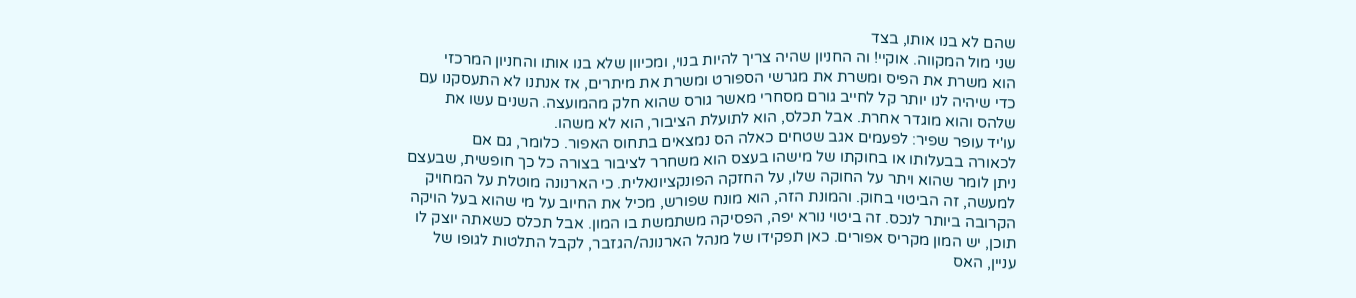שהם לא בנו אותו, בצד
שני מול המקווה. אוקיי! וה החניון שהיה צריך להיות בנוי, ומכיוון שלא בנו אותו והחניון המרכזי
הוא משרת את הפיס ומשרת את מגרשי הספורט ומשרת את מיתרים, אז אנתנו לא התעסקנו עם
כדי שיהיה לנו יותר קל לחייב גורם מסחרי מאשר גורס שהוא חלק מהמועצה. השנים עשו את
שלהס והוא מוגדר אחרת. אבל תכלס, הוא לתועלת הציבור, הוא לא משהו.
עו'יד עופר שפיר: לפעמים אגב שטחים כאלה הס נמצאים בתחוס האפור. כלומר, גם אם
לכאורה בבעלותו או בחוקתו של מישהו בעצס הוא משחרר לציבור בצורה כל כך חופשית, שבעצם
ניתן לומר שהוא ויתר על החוקה שלו, על החזקה הפונקציונאלית. כי הארנונה מוטלת על המחויק
למעשה, זה הביטוי בחוק. והמונת הזה, הוא מונח שפורש, מכיל את החיוב על מי שהוא בעל הויקה
הקרובה ביותר לנכס. זה ביטוי נורא יפה, הפסיקה משתמשת בו המון. אבל תכלס כשאתה יוצק לו
תוכן, יש המון מקריס אפורים. כאן תפקידו של מנהל הארנונה/הגזבר, לקבל התלטות לגופו של
עניין, האס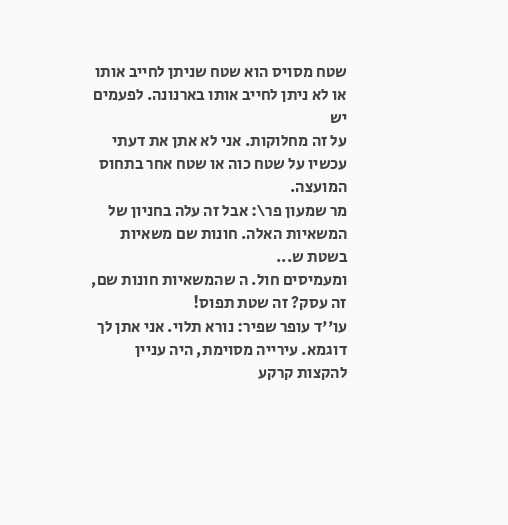שטח מסויס הוא שטח שניתן לחייב אותו או לא ניתן לחייב אותו בארנונה. לפעמים יש
על זה מחלוקות. אני לא אתן את דעתי עכשיו על שטח כוה או שטח אחר בתחוס המועצה.
מר שמעון פר\: אבל זה עלה בחניון של המשאיות האלה. חונות שם משאיות בשטת ש...
ומעמיסים חול. ה שהמשאיות חונות שם, זה עסק? זה שטת תפוס!
עו''ד עופר שפיר: נורא תלוי. אני אתן לך דוגמא. עירייה מסוימת, היה עניין להקצות קרקע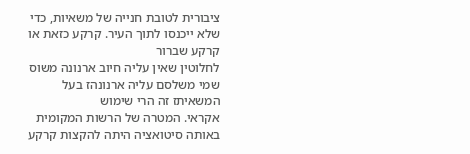ציבורית לטובת חנייה של משאיות, כדי שלא ייכנסו לתוך העיר. קרקע כזאת או קרקע שברור
לחלוטין שאין עליה חיוב ארנונה משוס שמי משלסם עליה ארנונהז בעל המשאיתז זה הרי שימוש
אקראי. המטרה של הרשות המקומית באותה סיטואציה היתה להקצות קרקע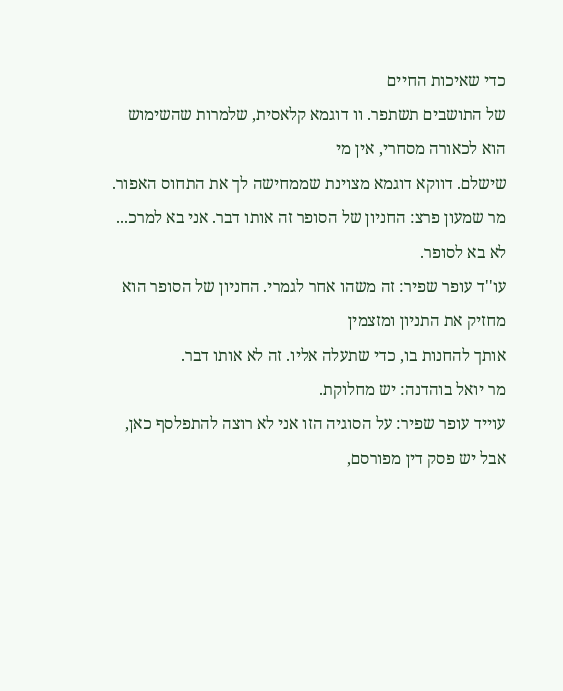כדי שאיכות החיים
של התושבים תשתפר. וו דוגמא קלאסית, שלמרות שהשימוש הוא לכאורה מסחרי, אין מי
שישלם. דווקא דוגמא מצוינת שממחישה לך את התחוס האפור.
מר שמעון פרצ: החניון של הסופר זה אותו דבר. אני בא למרכ... לא בא לסופר.
עו''ד עופר שפיר: זה משהו אחר לגמרי. החניון של הסופר הוא מחזיק את התניון ומזצמין
אותך להחנות בו, כדי שתעלה אליו. זה לא אותו דבר.
מר יואל בוהדנה: יש מחלוקת.
עוייד עופר שפיר: על הסוגיה הזו אני לא רוצה להתפלסף כאן, אבל יש פסק דין מפורסם,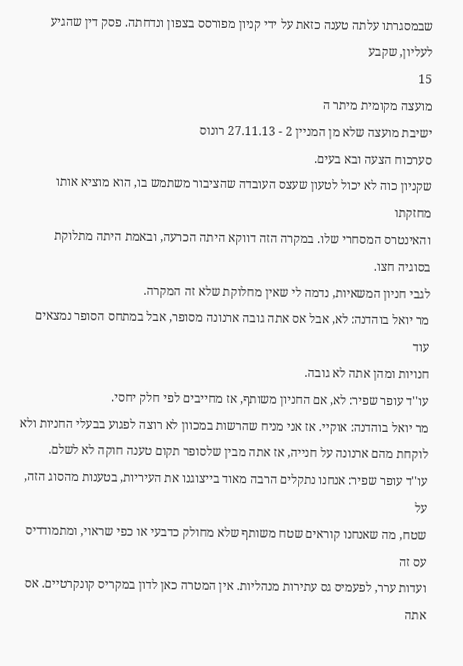שבמסגרתו עלתה טענה כזאת על ידי קניון מפורסס בצפון ונדחתה. פסק דין שהגיע לעליון, שקבע
15
מועצה מקומית מיתר ה
ישיבת מועצה שלא מן המניין 2 - 27.11.13 רונוס
סערכוח הצעה ובא בעים.
שקניון כוה לא יכול לטעון שעצס העובדה שהציבור משתמש בו, הוא מוציא אותו מחזקתו
והאינטרס המסחרי שלו. במקרה הזה דווקא היתה הכרעה, ובאמת היתה מתלוקת בסוגיה חצו.
לגבי חניון המשאיות, נדמה לי שאין מחלוקת שלא זה המקרה.
מר יואל בוהדנה: לא, אבל אס אתה גובה ארנונה מסופר, אבל במתחס הסופר נמצאים עוד
חנויות ומהן אתה לא גובה.
עו''ד עופר שפיר: לא, אם החניון משותף, אז מחייבים לפי חלק יחסי.
מר יואל בוהדנה: אוקיי. אז אני מניח שהרשות במכוון לא רוצה לפגוע בבעלי החניות ולא
לוקחת מהם ארנונה על חנייה, אז אתה מבין שלסופר תקום טענה חוקה לא לשלם.
עו''ד עופר שפיר: אנחנו נתקלים הרבה מאוד בייצוגנו את העיריות, בטענות מהסוג הזה, על
שטח, מה שאנחנו קוראים שטח משותף שלא מחולק כדבעי או כפי שראוי, ומתמודדיס עס זה
ועדות ערר, לפעמיס גס עתירות מנהליות. אין המטרה כאן לדון במקריס קונקרטיים. אס אתה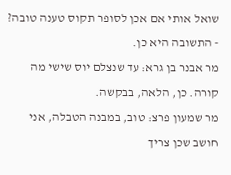שואל אותי אם אכן לסופר תקוס טענה טובה? - התשובה היא כן.
מר אבנר בן גרא: עד שנצלם יוס שישי מה קורה. כן, הלאה, בבקשה.
מר שמעון פרצ: טוב, במבנה הטבלה, אני חושב שכן צריך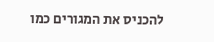להכניס את המגורים כמו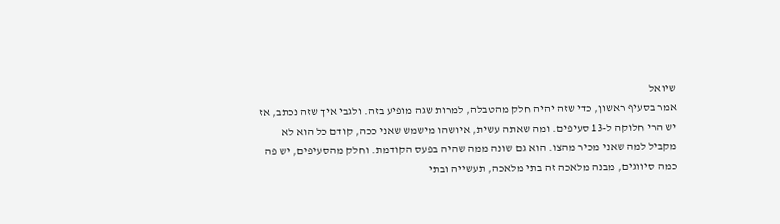שיואל
אמר בסעיף ראשון, כדי שזה יהיה חלק מהטבלה, למרות שגה מופיע בזה. ולגבי איך שזה נכתב, אז
יש הרי חלוקה ל-13 סעיפים. ומה שאתה עשית, איושהו מישמש שאני ככה, קודם כל הוא לא
מקביל למה שאני מכיר מהצו. הוא גם שונה ממה שהיה בפעס הקודמת. וחלק מהסעיפים, יש פה
כמה סיווגים, מבנה מלאכה זה בתי מלאכה, תעשייה ובתי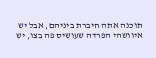תוכנה אתה חיברת ביניהם, אבל יש
איוושהי הפרדה שעושיס פה בצו, יש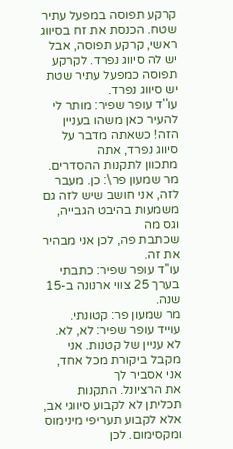קרקע תפוסה במפעל עתיר שטח. הכנסת את זח בסיווג
ראשי, קרקע תפוסה, אבל יש לה סיווג נפרד. לקרקע תפוסה כמפעל עתיר שטת יש סיווג נפרד.
עו''ד עופר שפיר: מותר לי להעיר כאן משהו בעניין הזה! כשאתה מדבר על סיווג נפרד, אתה
מתכוון לתקנות ההסדרים.
מר שמעון פר\: כן. מעבר לזה, אני חושב שיש לזה גם משמעות בהיבט הגבייה, וגס מה
שכתבת פה, לכן אני מבהיר את זה.
עו''ד עופר שפיר: כתבתי בערך 25 צווי ארנונה ב-15 שנה.
מר שמעון פר: קטונתי.
עוייד עופר שפיר: לא, לא. לא עניין של קטנות. אני מקבל ביקורת מכל אחד, אני אסביר לך
את הרציונל. התקנות תכליתן לא לקבוע סיווגי אב, אלא לקבוע תעריפי מינימוס ומקסימום. לכן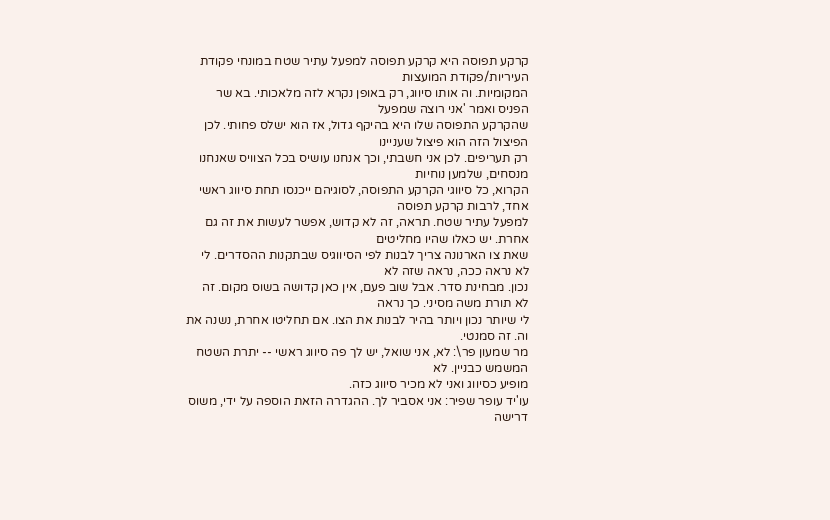קרקע תפוסה היא קרקע תפוסה למפעל עתיר שטח במונחי פקודת העיריות/פקודת המועצות
המקומיות. וה אותו סיווג, רק באופן נקרא לזה מלאכותי. בא שר הפניס ואמר 'אני רוצה שמפעל
שהקרקע התפוסה שלו היא בהיקף גדול, אז הוא ישלס פחותי. לכן הפיצול הזה הוא פיצול שעניינו
רק תעריפים. לכן אני חשבתי, וכך אנחנו עושיס בכל הצוויס שאנחנו מנסחים, שלמען נוחיות
הקרוא, כל סיווגי הקרקע התפוסה, לסוגיהם ייכנסו תחת סיווג ראשי אחד, לרבות קרקע תפוסה
למפעל עתיר שטח. תראה, זה לא קדוש, אפשר לעשות את זה גם אחרת. יש כאלו שהיו מחליטים
שאת צו הארנונה צריך לבנות לפי הסיווגיס שבתקנות ההסדרים. לי לא נראה ככה, נראה שזה לא
נכון. מבחינת סדר. אבל שוב פעם, אין כאן קדושה בשוס מקום. זה לא תורת משה מסיני. כך נראה
לי שיותר נכון ויותר בהיר לבנות את הצו. אם תחליטו אחרת, נשנה את וה. זה סמנטי.
מר שמעון פר\: לא, אני שואל, יש לך פה סיווג ראשי -- יתרת השטח המשמש כבניין. לא
מופיע כסיווג ואני לא מכיר סיווג כזה.
עו'יד עופר שפיר: אני אסביר לך. ההגדרה הזאת הוספה על ידי, משוס דרישה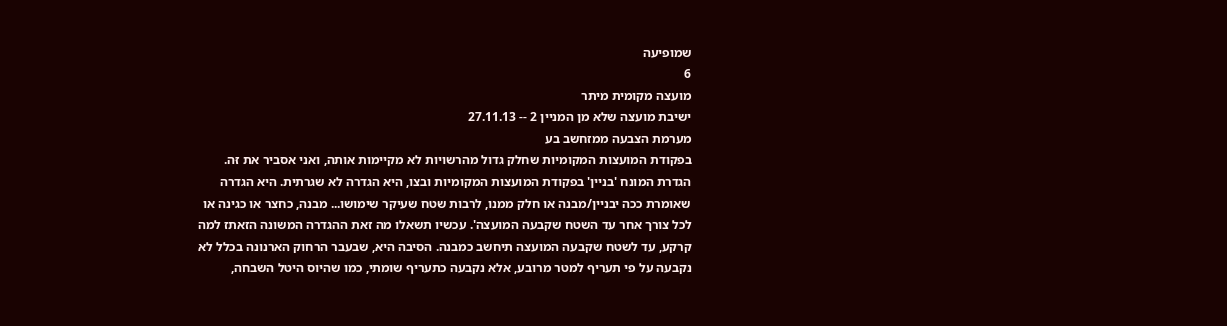שמופיעה
6
מועצה מקומית מיתר
ישיבת מועצה שלא מן המניין 2 -- 27.11.13
מערמת הצבעה ממזחשב בע
בפקודת המועצות המקומיות שחלק גדול מהרשויות לא מקיימות אותה, ואני אסביר את זּה.
הגדרת המונח 'בניין' בפקודת המועצות המקומיות ובצו, היא הגדרה לא שגרתית. היא הגדרה
שאומרת ככה יבניין/מבנה או חלק ממנו, לרבות שטח שעיקר שימושו... מבנה, כחצר או כגינה או
לכל צורך אחר עד השטח שקבעה המועצה'. עכשיו תשאלו מה זאת ההגדרה המשונה הזאתז למה
קרקע, עד לשטח שקבעה המועצה תיחשב כמבנה. הסיבה היא, שבעבר הרחוק הארנונה בכלל לא
נקבעה על פי תעריף למטר מרובע, אלא נקבעה כתעריף שומתי, כמו שהיוס היטל השבחה,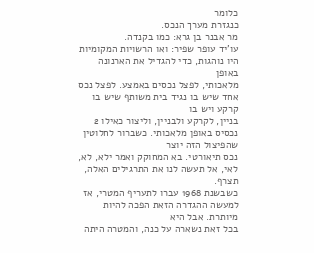כלומר
כנגזרת מערך הנכס.
מר אבנר בן גרא: כמו בקנדה.
עו'יד עופר שפיר: ואו הרשויות המקומיות היו נוהגות, כדי להגדיל את הארנונה באופן
מלאכותי, לפצל נכסים באמצע. לפצל נכס אחד שיש בו נגיד בית משותף שיש בו קרקע ויש בו
בניין, לקרקע ולבניין, וליצור כאילו 2 נכסיס באופן מלאכותי. כשברור לחלוטין שהפיצול הזה יוצר
נכס תיאורטי. בא המחוקק ואמר ילא, לא, לאי, אל תעשה לנו את התרגילים האלה, תצרף.
כשבשנת 1968 עברו לתעריף המטרי, אז למעשה ההגדרה הזאת הפכה להיות מיותרת. אבל היא
בכל זאת נשארה על כנה, והמטרה היתה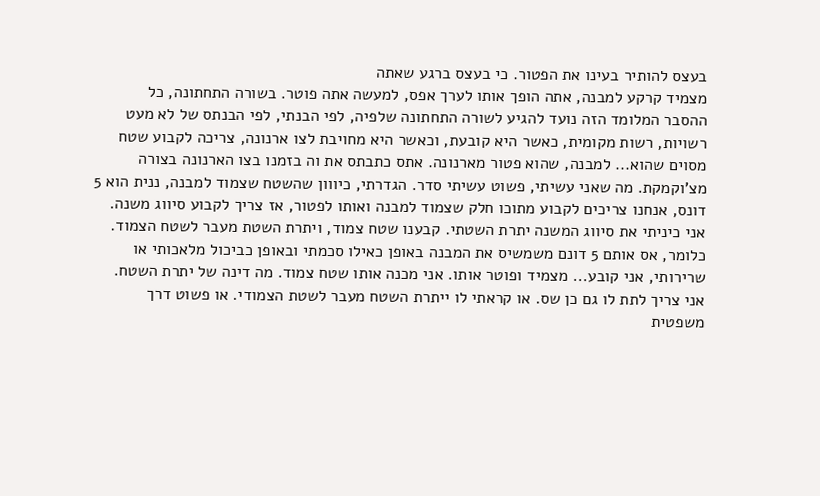בעצס להותיר בעינו את הפטור. כי בעצס ברגע שאתה
מצמיד קרקע למבנה, אתה הופך אותו לערך אפס, למעשה אתה פוטר. בשורה התחתונה, כל
ההסבר המלומד הזה נועד להגיע לשורה התחתונה שלפיה, לפי הבנתי, לפי הבנתס של לא מעט
רשויות, רשות מקומית, כאשר היא קובעת, וכאשר היא מחויבת לצו ארנונה, צריכה לקבוע שטח
מסוים שהוא... למבנה, שהוא פטור מארנונה. אתס כתבתס את וה בזמנו בצו הארנונה בצורה
מצ'וקמקת. מה שאני עשיתי, פשוט עשיתי סדר. הגדרתי, כיווון שהשטח שצמוד למבנה, ננית הוא 5
דונס, אנחנו צריכים לקבוע מתוכו חלק שצמוד למבנה ואותו לפטור, אז צריך לקבוע סיווג משנה.
אני כיניתי את סיווג המשנה יתרת השטתי. קבענו שטח צמוד, ויתרת השטת מעבר לשטח הצמוד.
כלומר, אס אותם 5 דונם משמשיס את המבנה באופן כאילו סכמתי ובאופן כביכול מלאכותי או
שרירותי, אני קובע... מצמיד ופוטר אותו. אני מכנה אותו שטח צמוד. מה דינה של יתרת השטח.
אני צריך לתת לו גם כן שס. או קראתי לו ייתרת השטח מעבר לשטת הצמודי. או פשוט דרך
משפטית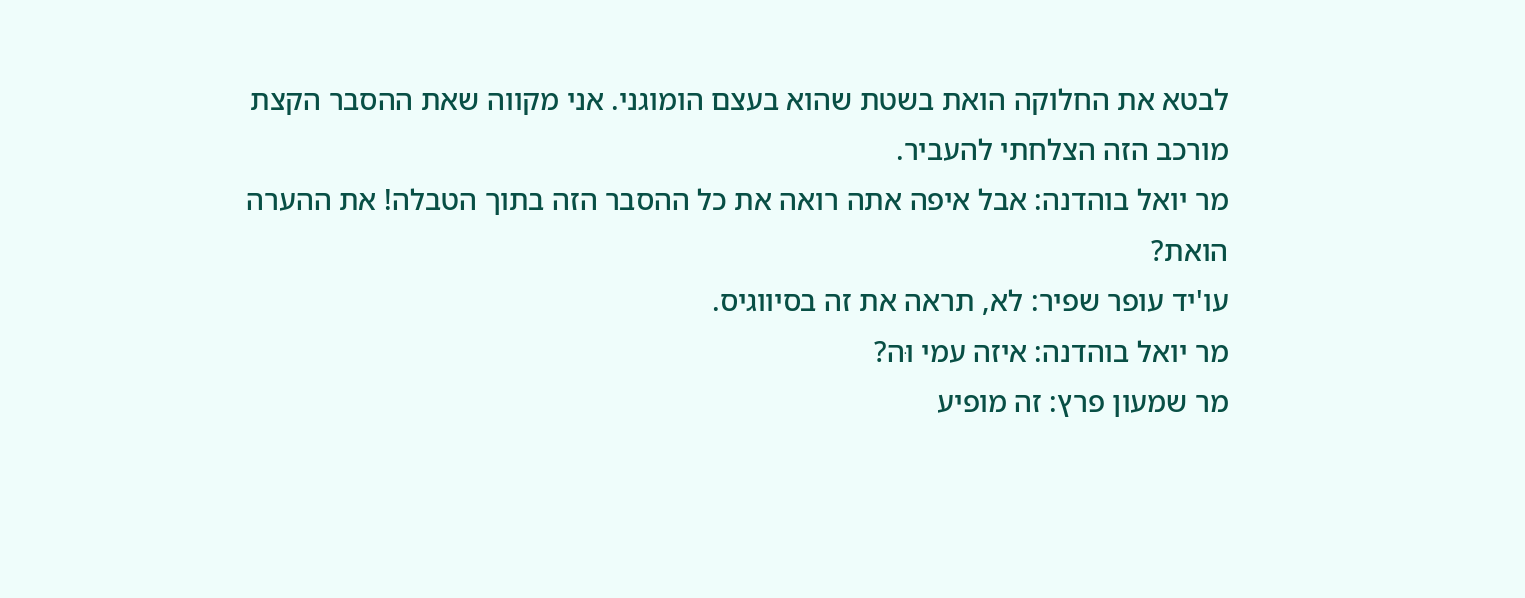לבטא את החלוקה הואת בשטת שהוא בעצם הומוגני. אני מקווה שאת ההסבר הקצת
מורכב הזה הצלחתי להעביר.
מר יואל בוהדנה: אבל איפה אתה רואה את כל ההסבר הזה בתוך הטבלה! את ההערה
הואת?
עו'יד עופר שפיר: לא, תראה את זה בסיווגיס.
מר יואל בוהדנה: איזה עמי וּה?
מר שמעון פרץ: זה מופיע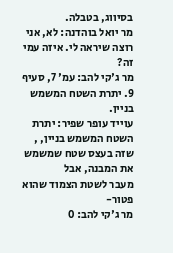בסיווג, בטבלה.
מר יואל בוהדנה: לא, אני רוצה שיראה לי. איזה עמי זה?
מר ג'קי להב: עמ' 7, סעיף 9. יתרת השטח המשמש בניין.
עוייד עופר שפיר: יתרת השטח המשמש בניין, , שזה בעצס שטח שמשמש את המבנה, אבל
מעבר לשטת הצמוד שהוא פטור-
מר ג'קי להב: 0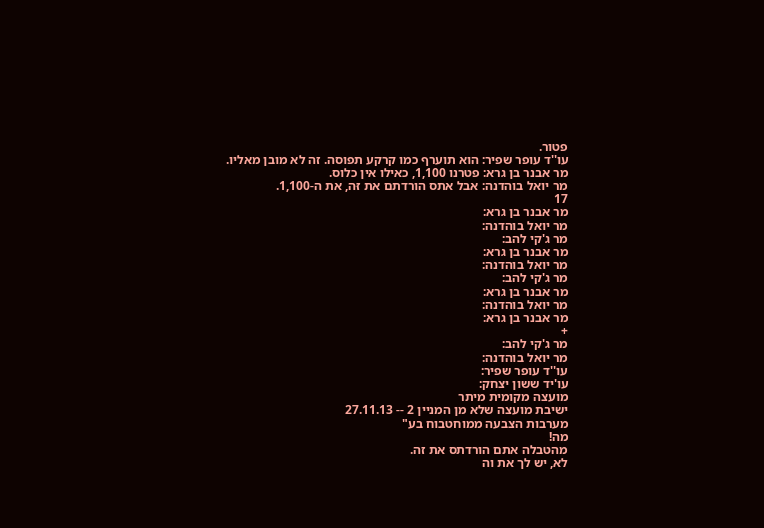פטור.
עו''ד עופר שפיר: הוא תוערף כמו קרקע תפוסה. זה לא מובן מאליו.
מר אבנר בן גרא: פטרנו 1,100, כאילו אין כלוס.
מר יואל בוהדנה: אבל אתס הורדתם את זּה, את ה-1,100.
17
מר אבנר בן גרא:
מר יואל בוהדנה:
מר ג'קי להב:
מר אבנר בן גרא:
מר יואל בוהדנה:
מר ג'קי להב:
מר אבנר בן גרא:
מר יואל בוהדנה:
מר אבנר בן גרא:
+
מר ג'קי להב:
מר יואל בוהדנה:
עו''ד עופר שפיר:
עו'יד ששון יצחק:
מועצה מקומית מיתר
ישיבת מועצה שלא מן המניין 2 -- 27.11.13
מערבות הצבעה ממוחטבוח בע"
מה!
מהטבלה אתם הורדתס את זה.
לא, יש לך את וה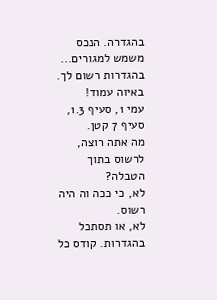בהגדרה. הנכס משמש למגורים...
בהגדרות רשום לך.
באיוה עמוד!
עמי 1, סעיף 1.3, סעיף 7 קטן.
מה אתה רוצה, לרשוס בתוך הטבלה?
לא, כי ככה וה היה רשוס.
לא, או תסתכל בהגדרות. קודס כל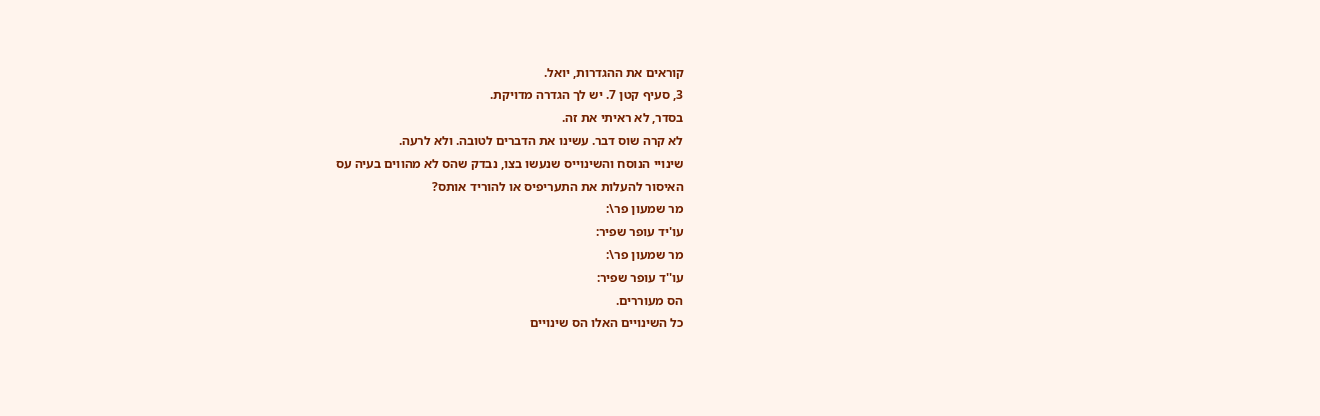קוראים את ההגדרות, יואל.
3, סעיף קטן 7. יש לך הגדרה מדויקת.
בסדר, לא ראיתי את זה.
לא קרה שוס דבר. עשינו את הדברים לטובה. ולא לרעה.
שינויי הנוסח והשינוייס שנעשו בצו, נבדק שהס לא מהווים בעיה עס
האיסור להעלות את התעריפיס או להוריד אותס?
מר שמעון פר\:
עו'יד עופר שפיר:
מר שמעון פר\:
עו''ד עופר שפיר:
הס מעוררים.
כל השינויים האלו הס שינויים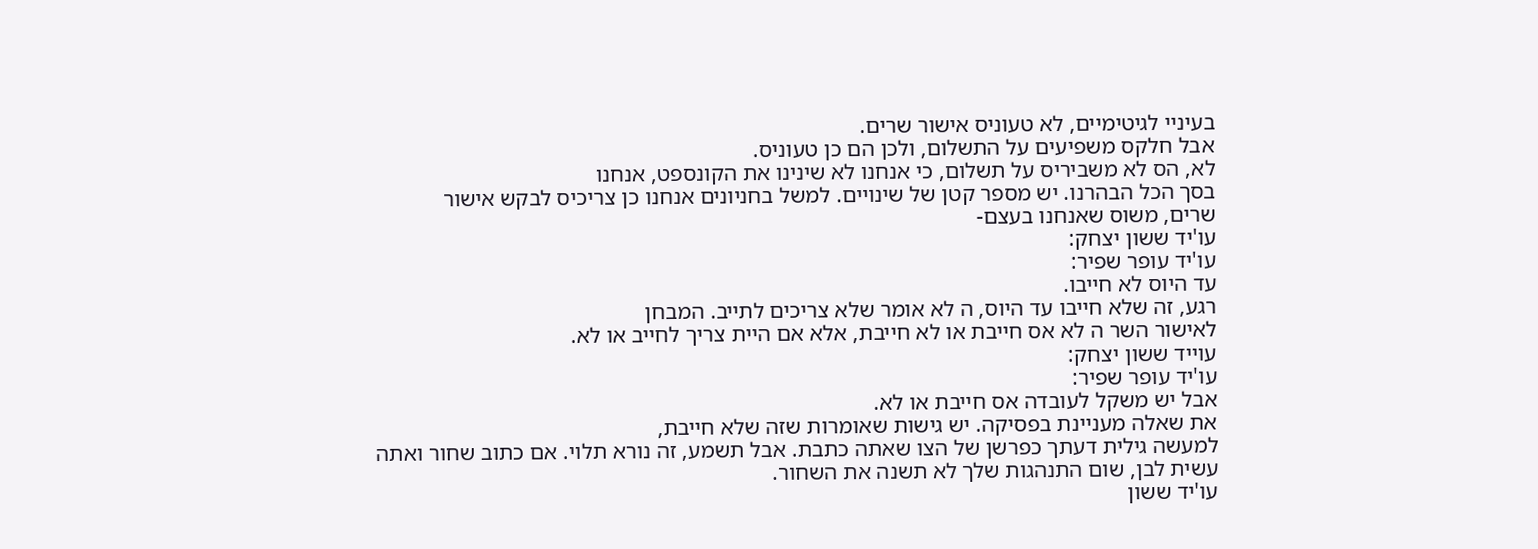בעיניי לגיטימיים, לא טעוניס אישור שרים.
אבל חלקס משפיעים על התשלום, ולכן הם כן טעוניס.
לא, הס לא משביריס על תשלום, כי אנחנו לא שינינו את הקונספט, אנחנו
בסך הכל הבהרנו. יש מספר קטן של שינויים. למשל בחניונים אנחנו כן צריכיס לבקש אישור
שרים, משוס שאנחנו בעצם-
עו'יד ששון יצחק:
עו'יד עופר שפיר:
עד היוס לא חייבו.
רגע, זה שלא חייבו עד היוס, ה לא אומר שלא צריכים לתייב. המבחן
לאישור השר ה לא אס חייבת או לא חייבת, אלא אם היית צריך לחייב או לא.
עוייד ששון יצחק:
עו'יד עופר שפיר:
אבל יש משקל לעובדה אס חייבת או לא.
את שאלה מעניינת בפסיקה. יש גישות שאומרות שזה שלא חייבת,
למעשה גילית דעתך כפרשן של הצו שאתה כתבת. אבל תשמע, זה נורא תלוי. אם כתוב שחור ואתה
עשית לבן, שום התנהגות שלך לא תשנה את השחור.
עו'יד ששון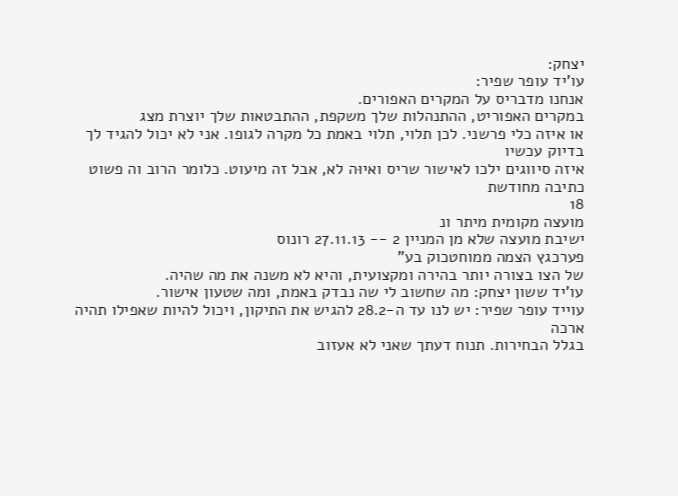יצחק:
עו'יד עופר שפיר:
אנחנו מדבריס על המקרים האפורים.
במקרים האפוריט, ההתנהלות שלך משקפת, ההתבטאות שלך יוצרת מצג
או איזה כלי פרשני. לכן תלוי, תלוי באמת כל מקרה לגופו. אני לא יכול להגיד לך בדיוק עכשיו
איזה סיווגים ילכו לאישור שריס ואיוּה לא, אבל זה מיעוט. כלומר הרוב וה פשוט כתיבה מחודשת
18
מועצה מקומית מיתר ונ
ישיבת מועצה שלא מן המניין 2 -- 27.11.13 רונוס
פערכגץ הצמה ממוחטכוק בע"
של הצו בצורה יותר בהירה ומקצועית, והיא לא משנה את מה שהיה.
עו'יד ששון יצחק: מה שחשוב לי שה נבדק באמת, ומה שטעון אישור.
עוייד עופר שפיר: יש לנו עד ה-28.2 להגיש את התיקון, ויכול להיות שאפילו תהיה ארכה
בגלל הבחירות. תנוח דעתך שאני לא אעזוב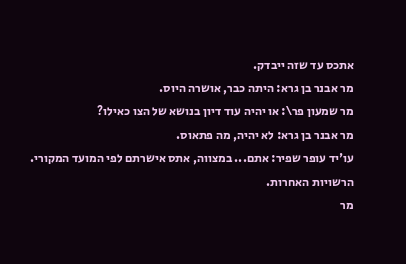אתכס עד שזה ייבדק.
מר אבנר בן גרא: היתה כבר, אושרה היוס.
מר שמעון פר\: או יהיה עוד דיון בנושא של הצו כאילו?
מר אבנר בן גרא: לא יהיה, מה פתאוס.
עו'יד עופר שפיר: אתם... במצווה, אתס אישרתם לפי המועד המקורי. הרשויות האחרות.
מר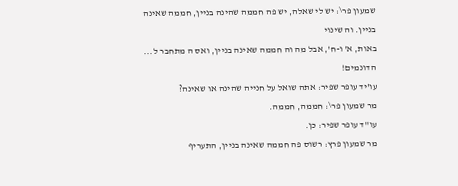שמעון פר\: יש לי שאלה, יש פה חממה שהינה בניין, חממה שאינה בניין. וה שינוי
באות, א' ו-ח', אבל מה וה חממה שאינה בניין, ואס ה מתחבר ל... הדונמים!
עו'יד עופר שפיר: אתה שואל על חנייה שהינה או שאינה?
מר שמעון פר\: חממה, חממה.
עו''ד עופר שפיר: כן.
מר שמעון פרץ: רשוס פה חממה שאינה בניין, התעריף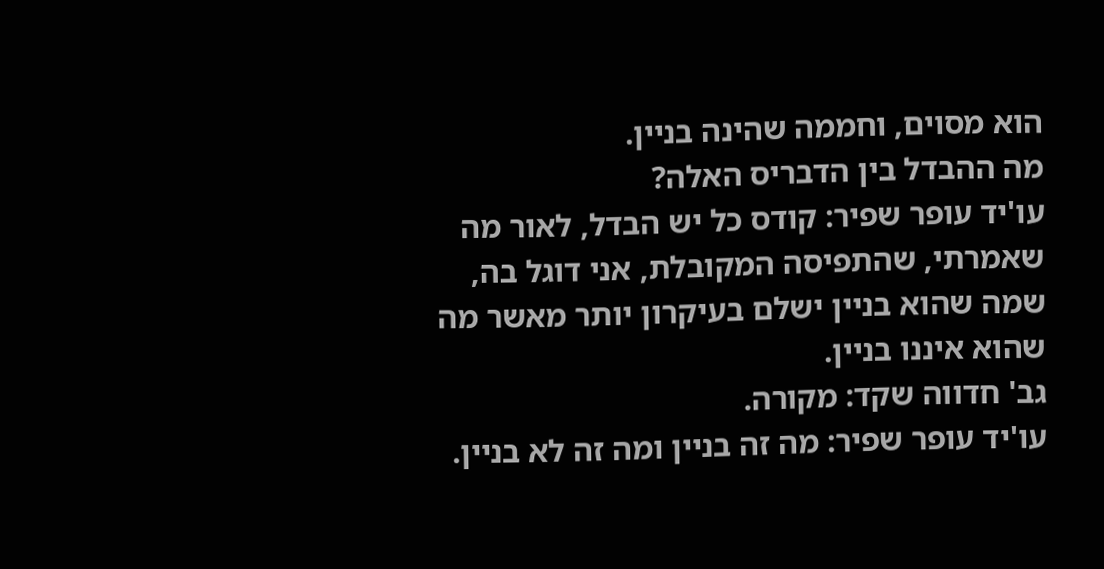הוא מסוים, וחממה שהינה בניין.
מה ההבדל בין הדבריס האלה?
עו'יד עופר שפיר: קודס כל יש הבדל, לאור מה שאמרתי, שהתפיסה המקובלת, אני דוגל בה,
שמה שהוא בניין ישלם בעיקרון יותר מאשר מה שהוא איננו בניין.
גב' חדווה שקד: מקורה.
עו'יד עופר שפיר: מה זה בניין ומה זה לא בניין.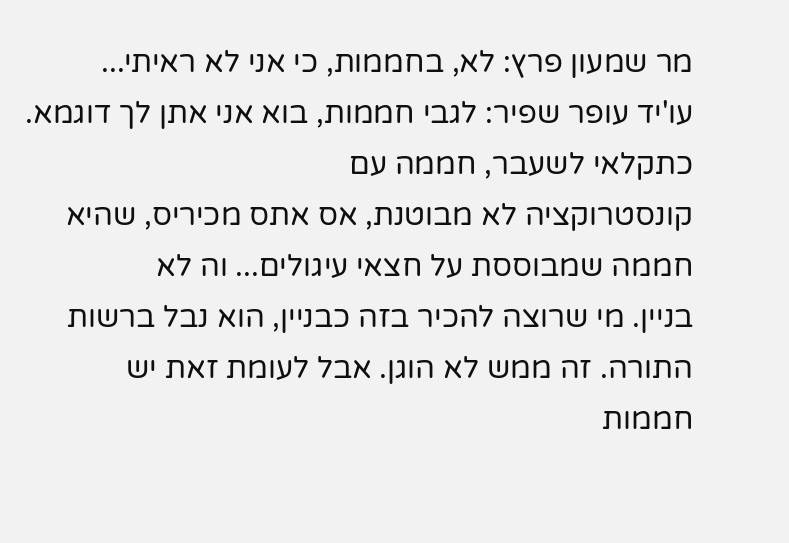מר שמעון פרץ: לא, בחממות, כי אני לא ראיתי...
עו'יד עופר שפיר: לגבי חממות, בוא אני אתן לך דוגמא. כתקלאי לשעבר, חממה עם
קונסטרוקציה לא מבוטנת, אס אתס מכיריס, שהיא חממה שמבוססת על חצאי עיגולים... וה לא
בניין. מי שרוצה להכיר בזה כבניין, הוא נבל ברשות התורה. זה ממש לא הוגן. אבל לעומת זאת יש
חממות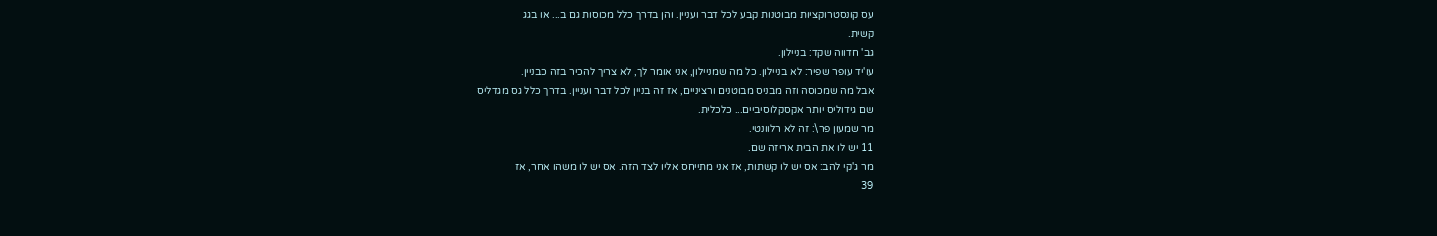עס קונסטרוקציות מבוטנות קבע לכל דבר ועניין. והן בדרך כלל מכוסות גם ב... או בגג
קשית.
גב' חדווה שקד: בניילון.
עו'יד עופר שפיר: לא בניילון. כל מה שמניילון, אני אומר לך, לא צריך להכיר בזה כבניין.
אבל מה שמכוסה וזה מבניס מבוטנים ורציניים, אז זה בניין לכל דבר ועניין. בדרך כלל גס מגדליס
שם גידוליס יותר אקסקלוסיביים... כלכלית.
מר שמעון פר\: זה לא רלוונטי.
11 יש לו את הבית אריזה שם.
מר ג'קי להב: אס יש לו קשתות, אז אני מתייחס אליו לצד הזה. אס יש לו משהו אחר, אז
39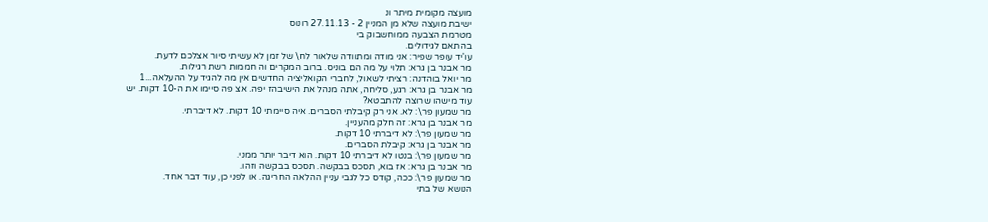מועצה מקומית מיתר ונ
ישיבת מועצה שלא מן המניין 2 - 27.11.13 רונוס
מטרמת הצבעה ממוחשבוק בי
בהתאם לגידולים.
עו'יד עופר שפיר: אני מודה ומתוודה שלאור לח\ של זמן לא עשיתי סיור אצלכם לדעת.
מר אבנר בן גרא: תלוי על מה הם בוניס. ברוב המקרים וה חממות רשת רגילות.
מר יואל בוהדנה: רציתי לשאול, לחברי הקואליציה החדשים אין מה להגיד על ההעלאה...1
מר אבנר בן גרא: רגע, סליחה, אתה מנהל את הישיבהז יפה. אצ פה סיימו את ה-10 דקות. יש
עוד מישהו שרוצה להתבטא?
מר שמעון פר\: לא. אני רק קיבלתי הסברים. איה סיימתי 10 דקות. לא דיברתי.
מר אבנר בן גרא: זה חלק מהעניין.
מר שמעון פר\: לא דיברתי 10 דקות.
מר אבנר בן גרא: קיבלת הסברים.
מר שמעון פר\: בנטו לא דיברתי 10 דקות. הוא דיבר יותר ממני.
מר אבנר בן גרא: אז בוא, תסכס בבקשה. תסכס בבקשה וזהו.
מר שמעון פר\: ככה, קודס כל לגבי עניין ההלאה החריגה. או לפני כן, עוד דבר אחד.
הנושא של בתי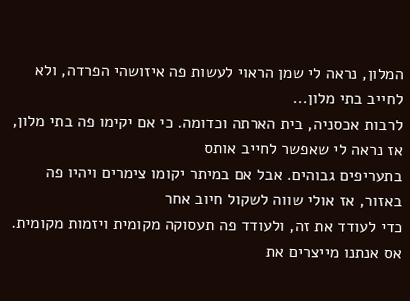המלון, נראה לי שמן הראוי לעשות פה איזושהי הפרדה, ולא לחייב בתי מלון...
לרבות אכסניה, בית הארתה וכדומה. כי אם יקימו פה בתי מלון, אז נראה לי שאפשר לחייב אותס
בתעריפים גבוהים. אבל אם במיתר יקומו צימרים ויהיו פה באזור, אז אולי שווה לשקול חיוב אחר
כדי לעודד את זה, ולעודד פה תעסוקה מקומית ויזמות מקומית. אס אנתנו מייצרים את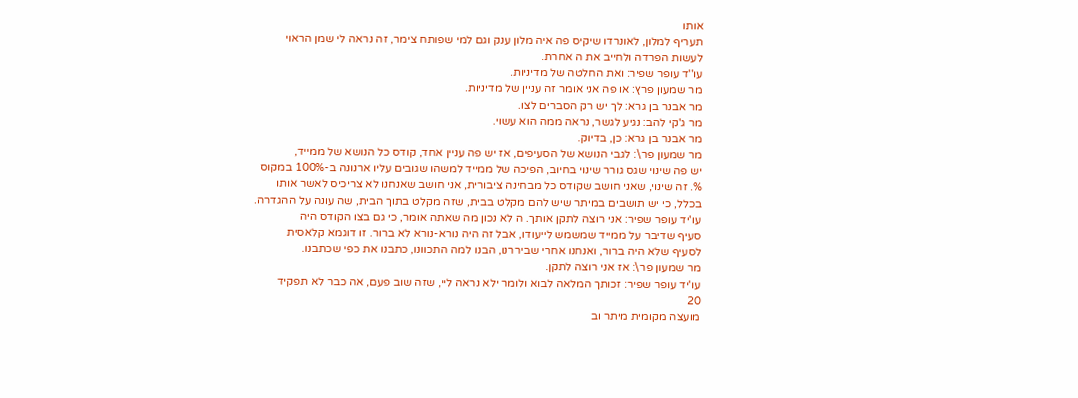אותו
תעריף למלון, לאונרדו שיקיס פה איה מלון ענק וגם למי שפותח צימר, זה נראה לי שמן הראוי
לעשות הפרדה ולחייב את ה אחרת.
עו''ד עופר שפיר: ואת החלטה של מדיניות.
מר שמעון פרץ: או פה אני אומר זה עניין של מדיניות.
מר אבנר בן גרא: לך יש רק הסברים לצו.
מר ג'קי להב: נגיע לגשר, נראה ממה הוא עשוי.
מר אבנר בן גרא: כן, בדיוק.
מר שמעון פר\: לגבי הנושא של הסעיפים, אז יש פה עניין אחד, קודס כל הנושא של ממייד,
יש פה שינוי שגס גורר שינוי בחיוב, הפיכה של ממייד למשהו שגובים עליו ארנונה ב-100% במקוס
%. זה שינוי, שאני חושב שקודס כל מבחינה ציבורית, אני חושב שאנחנו לא צריכיס לאשר אותו
בכלל, כי יש תושבים במיתר שיש להם מקלט בבית, שזה מקלט בתוך הבית, שה עונה על ההגדרה.
עו'יד עופר שפיר: אני רוצה לתקן אותך. ה לא נכון מה שאתה אומר, כי גם בצו הקודס היה
סעיף שדיבר על ממייד שמשמש לייעודו, אבל זה היה נורא-נורא לא ברור. זו דוגמא קלאסית
לסעיף שלא היה ברור, ואנחנו אחרי שביררנו, הבנו למה התכוונו, כתבנו את כפי שכתבנו.
מר שמעון פר\: אז אני רוצה לתקן.
עו'יד עופר שפיר: זכותך המלאה לבוא ולומר ילא נראה ליי, שזה שוב פעם, אה כבר לא תפקיד
20
מועצה מקומית מיתר וב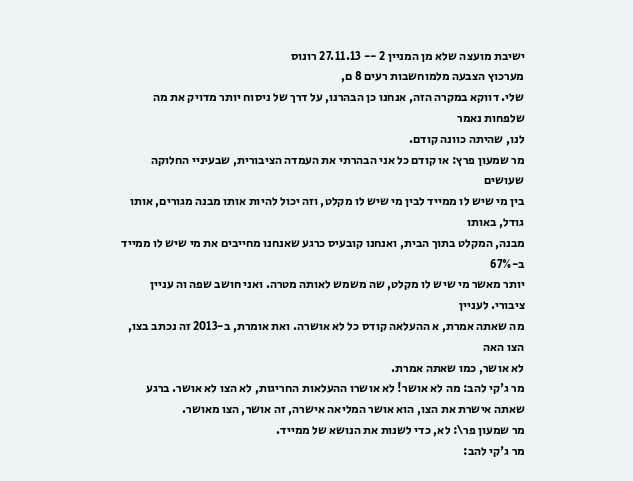ישיבת מועצה שלא מן המניין 2 -- 27.11.13 רונוס
מערכוץ הצבעה מלמוחשבות רעים 8 ם,
שלי. דווקא במקרה הזה, אנחנו כן הבהרנו, על דרך של ניסוח יותר מדויק את מה שלפחות נאמר
לנו, שהיתה כוונה קודם.
מר שמעון פרץ: או קודם כל אני הבהרתי את העמדה הציבורית, שבעיניי החלוקה שעושים
בין מי שיש לו ממייד לבין מי שיש לו מקלט, וזה יכול להיות אותו מבנה מגורים, אותו גודל, באותו
מבנה, המקלט בתוך הבית, ואנחנו קובעיס כרגע שאנחנו מחייבים את מי שיש לו ממייד ב-67%
יותר מאשר מי שיש לו מקלט, שה משמש לאותה מטרה. ואני חושב שפה וה עניין ציבורי. לעניין
מה שאתה אמרת, א ההעלאה קודס כל לא אושרה. ואת אומרת, ב-2013 זה נכתב בצו, הצו האה
לא אושר, כמו שאתה אמרת.
מר ג'קי להב: מה לא אושר! לא אושרו ההעלאות החריגות, לא הצו לא אושר. ברגע
שאתה אישרת את הצו, הוא אושר המליאה אישרה, זה אושר, הצו מאושר.
מר שמעון פר\: לא, כדי לשנות את הנושא של ממייד.
מר ג'קי להב: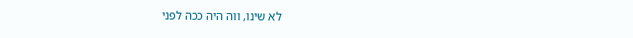לא שינו, ווה היה ככה לפני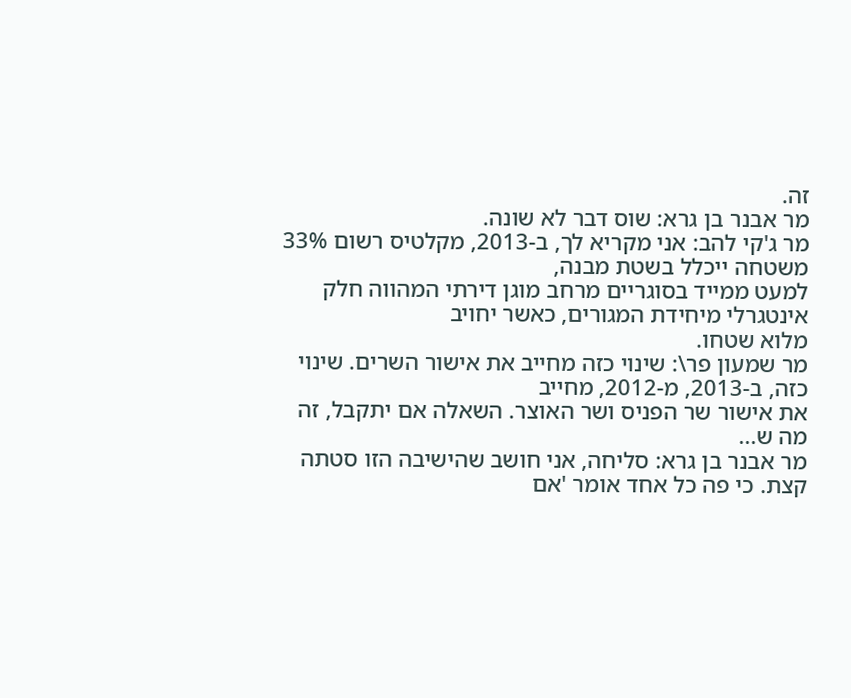זה.
מר אבנר בן גרא: שוס דבר לא שונה.
מר ג'קי להב: אני מקריא לך, ב-2013, מקלטיס רשום 33% משטחה ייכלל בשטת מבנה,
למעט ממייד בסוגריים מרחב מוגן דירתי המהווה חלק אינטגרלי מיחידת המגורים, כאשר יחויב
מלוא שטחו.
מר שמעון פר\: שינוי כזה מחייב את אישור השרים. שינוי כזה, ב-2013, מ-2012, מחייב
את אישור שר הפניס ושר האוצר. השאלה אם יתקבל, זה מה ש...
מר אבנר בן גרא: סליחה, אני חושב שהישיבה הזו סטתה קצת. כי פה כל אחד אומר 'אם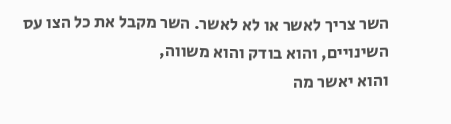השר צריך לאשר או לא לאשר. השר מקבל את כל הצו עס השינויים, והוא בודק והוא משווה,
והוא יאשר מה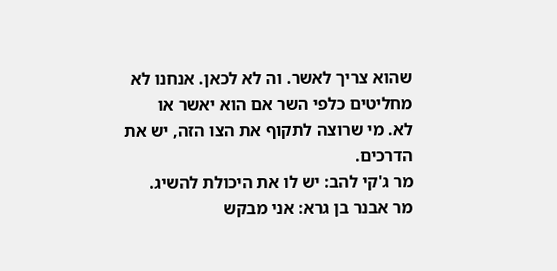שהוא צריך לאשר. וה לא לכאן. אנחנו לא מחליטים כלפי השר אם הוא יאשר או
לא. מי שרוצה לתקוף את הצו הזה, יש את הדרכים.
מר ג'קי להב: יש לו את היכולת להשיג.
מר אבנר בן גרא: אני מבקש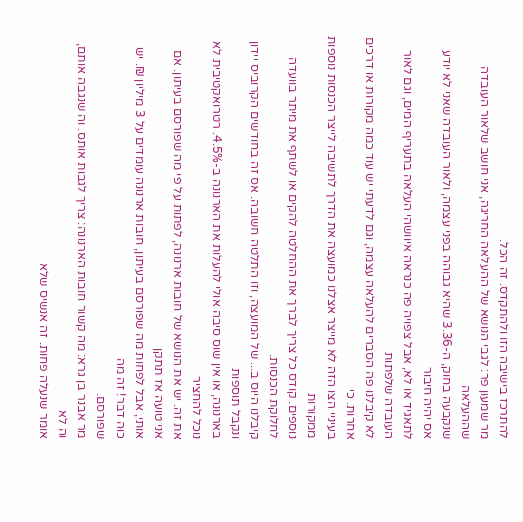להתרכז בישיבה הזו ולהתקדס. זה הכל.
מר שמעון פר: לגבי הנושא של ההעלאה החריגה, אני חושב שלאור העובדה שההעלאה
שנקבעה בחוק, ה-3.36 שהיא גבוהה בפני עצמה, ולאור העובדה שאני לא יודע אס יהיה חיבור
לתאגיד או לא, אבל צפויה פה כנראה איוושהי העלאה בתעריף המים, וגם לאור העובדה שלפתות
לא קיבלנו פה הסברים להעלאה עצמה, וגם לדעתי יש עוד כמה מקורות או דרכים אחרות. כי
בעיניי הצו הזה לא מייצר אצלנו כמועצה את הדרך לתשיבה לייצר הכנסות נוספות ממקורות
נוספים. קודס כל צריך לברך את ההחלטה להקים או לשתף את מיתר בוועדה לחלוקת הכנסות.
קיבלנו היוס ב... של המועצה, וזו התלטה חשובה. אס זה בחודשים הקרוביס יידון ונקבל תוספות
בארנונה, או אין שוס סיבה אולי להעלות את הארנונה ב-4.5%. רטרואקטיבית לא נוכל להחציר
את זה. יש את הנושא של חובות ארנונה, לפתות על פי מה שפורסם בעיתון. אם אני טועה אז תתקן
אותי, אבל לפחות מה שפורסם בעיתון, חובות ארנונה עומדים על 3 מיליון ₪. יש כוּה דבר! זה מה
שפורסם.
מר אבנר בן גרא: מה קשור חובות הארנונה: צריך לגבות אותס. וה שנגבה אותם, וּה לא
אומר שנעלה פחות. זה אנשיס שלא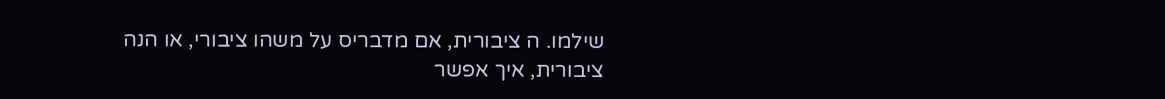שילמו. ה ציבורית, אם מדבריס על משהו ציבורי, או הנה
ציבורית, איך אפשר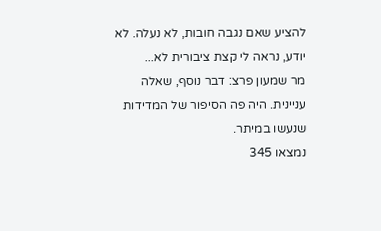להציע שאם נגבה חובות, לא נעלה. לא יודע, נראה לי קצת ציבורית לא...
מר שמעון פרצ: דבר נוסף, שאלה עניינית. היה פה הסיפור של המדידות שנעשו במיתר.
נמצאו 345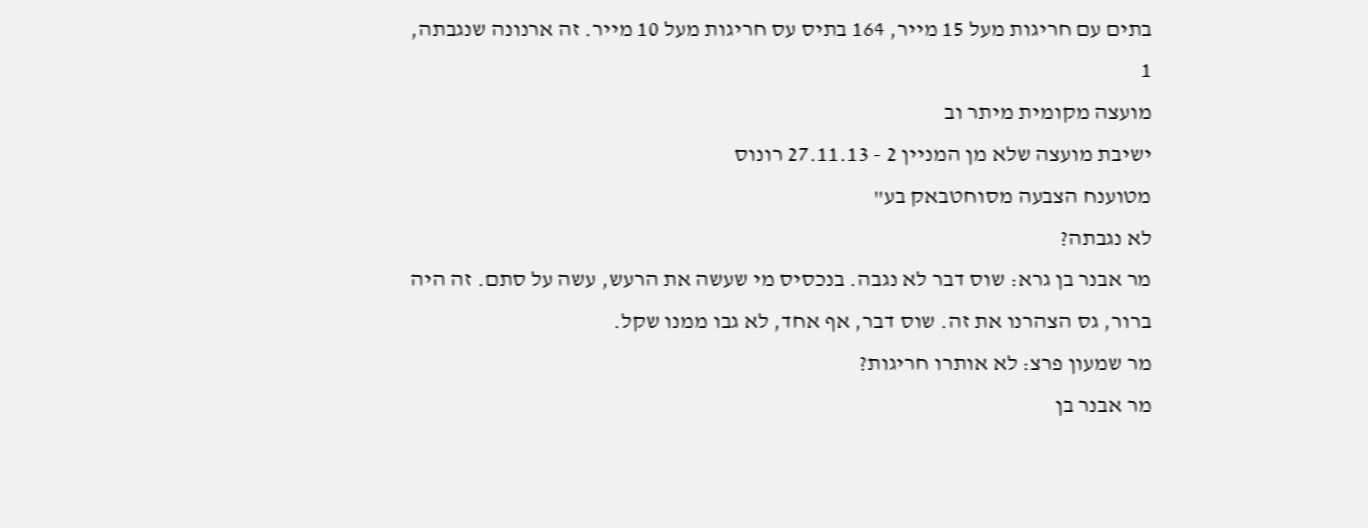בתים עם חריגות מעל 15 מייר, 164 בתיס עס חריגות מעל 10 מייר. זה ארנונה שנגבתה,
1
מועצה מקומית מיתר וב
ישיבת מועצה שלא מן המניין 2 - 27.11.13 רונוס
מטוענח הצבעה מסוחטבאק בע"
לא נגבתה?
מר אבנר בן גרא: שוס דבר לא נגבה. בנכסיס מי שעשה את הרעש, עשה על סתם. זה היה
ברור, גס הצהרנו את זה. שוס דבר, אף אחד, לא גבו ממנו שקל.
מר שמעון פרצ: לא אותרו חריגות?
מר אבנר בן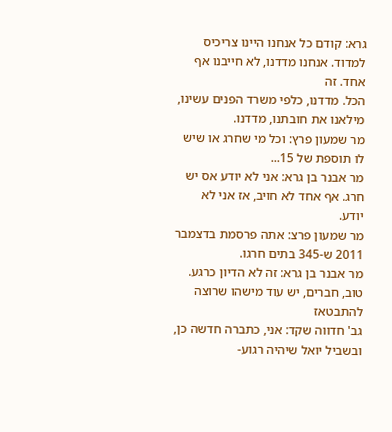גרא: קודם כל אנחנו היינו צריכיס למדוד. אנחנו מדדנו, לא חייבנו אף אחד. זה
הכל. מדדנו, כלפי משרד הפנים עשינו, מילאנו את חובתנו, מדדנו.
מר שמעון פרץ: וכל מי שחרג או שיש לו תוספת של 15...
מר אבנר בן גרא: אני לא יודע אס יש חרג. אף אחד לא חויב, אז אני לא יודע.
מר שמעון פרצ: אתה פרסמת בדצמבר 2011 ש-345 בתים חרגו.
מר אבנר בן גרא: זה לא הדיון כרגע. טוב, חברים, יש עוד מישהו שרוצה להתבטאז
גב' חדווה שקד: אני, כתברה חדשה כן, ובשביל יואל שיהיה רגוע-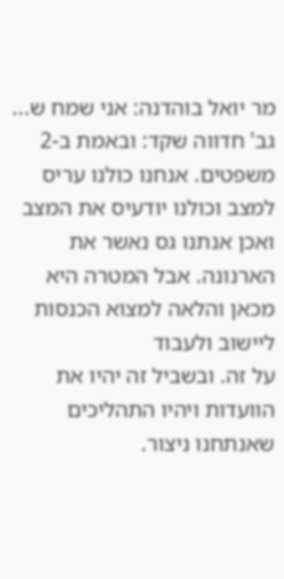מר יואל בוהדנה: אני שמח ש...
גב' חדווה שקד: ובאמת ב-2 משפטים. אנחנו כולנו עריס למצב וכולנו יודעיס את המצב
ואכן אנתנו גס נאשר את הארנונה. אבל המטרה היא מכאן והלאה למצוא הכנסות ליישוב ולעבוד
על זה. ובשביל זה יהיו את הוועדות ויהיו התהליכים שאנתחנו ניצור.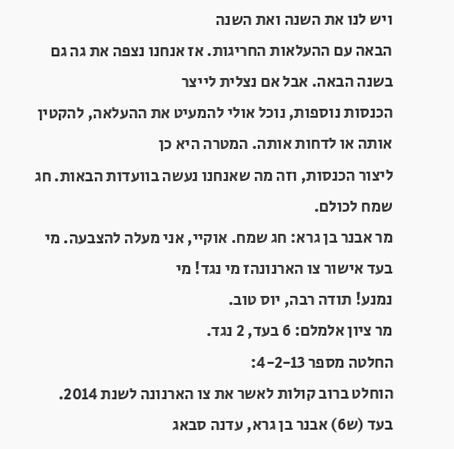ויש לנו את השנה ואת השנה
הבאה עם ההעלאות החריגות. אז אנחנו נצפה את גה גם בשנה הבאה. אבל אם נצלית לייצר
הכנסות נוספות, נוכל אולי להמעיט את ההעלאה, להקטין אותה או לדחות אותה. המטרה היא כן
ליצור הכנסות, וזה מה שאנחנו נעשה בוועדות הבאות. חג שמח לכולם.
מר אבנר בן גרא: חג שמח. אוקיי, אני מעלה להצבעה. מי בעד אישור צו הארנונהז מי נגד! מי
נמנע! תודה רבה, יוס טוב.
מר ציון אלמלם: 6 בעד, 2 נגד.
החלטה מספר 4-2-13:
הוחלט ברוב קולות לאשר את צו הארנונה לשנת 2014.
בעד (ש6) אבנר בן גרא, עדנה סבאג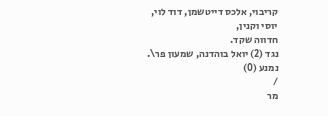קריבוי, אלכס דייטשמן, דוד לוי, יוסי וקנין,
חדווה שקד.
נגד (2) יואל בוהדנה, שמעון פר\.
נמנע (0)
/
מר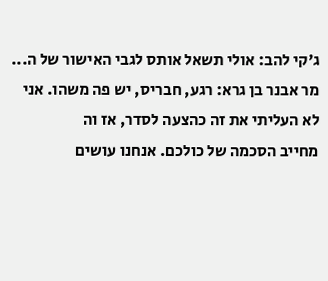ג'קי להב: אולי תשאל אותס לגבי האישור של ה...
מר אבנר בן גרא: רגע, חבריס, יש פה משהו. אני לא העליתי את זה כהצעה לסדר, אז וה
מחייב הסכמה של כולכם. אנחנו עושים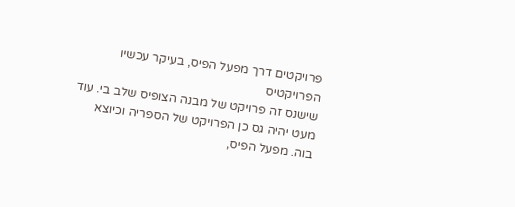פרויקטים דרך מפעל הפיס, בעיקר עכשיו הפרויקטיס
שישנס זה פרויקט של מבנה הצופיס שלב בי. עוד מעט יהיה גס כן הפרויקט של הספריה וכיוצא
בוה. מפעל הפיס,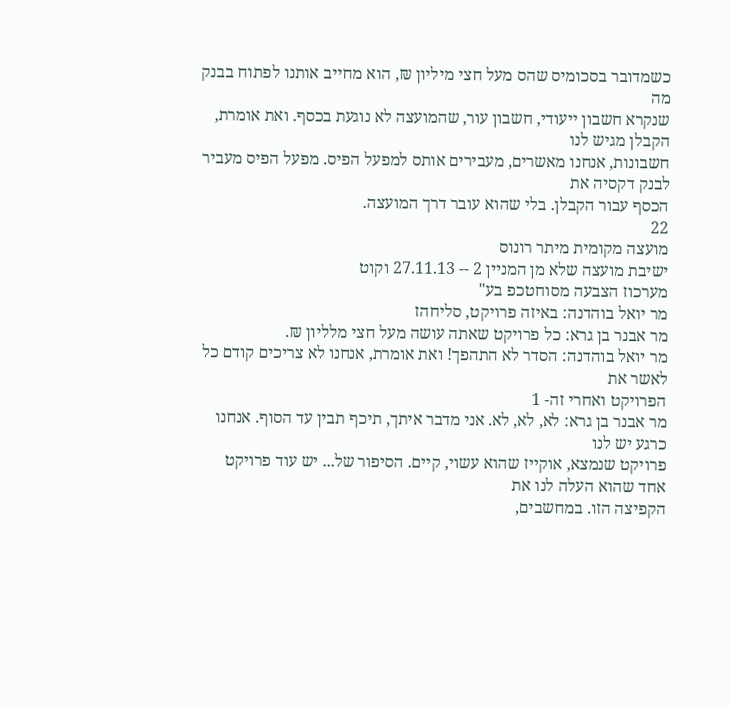כשמדובר בסכומיס שהס מעל חצי מיליון ₪, הוא מחייב אותנו לפתוח בבנק מה
שנקרא חשבון ייעודי, חשבון עור, שהמועצה לא נוגעת בכסף. ואת אומרת, הקבלן מגיש לנו
חשבונות, אנחנו מאשרים, מעבירים אותס למפעל הפיס. מפעל הפיס מעביר לבנק דקסיה את
הכסף עבור הקבלן. בלי שהוא עובר דרך המועצה.
22
מועצה מקומית מיתר רונוס
ישיבת מועצה שלא מן המניין 2 -- 27.11.13 וקוט
מערכוז הצבעה מסוחטכפ בע"
מר יואל בוהדנה: באיזה פרויקט, סליחהז
מר אבנר בן גרא: כל פרויקט שאתה עושה מעל חצי מלליון ₪.
מר יואל בוהדנה: הסדר לא התהפך! ואת אומרת, אנחנו לא צריכים קודם כל לאשר את
הפרויקט ואחרי זה- 1
מר אבנר בן גרא: לא, לא, לא. אני מדבר איתך, תיכף תבין עד הסוף. אנחנו כרגע יש לנו
פרויקט שנמצא, אוקייז שהוא עשוי, קיים. הסיפור של... יש עוד פרויקט אחד שהוא העלה לנו את
הקפיצה הזו. במחשבים,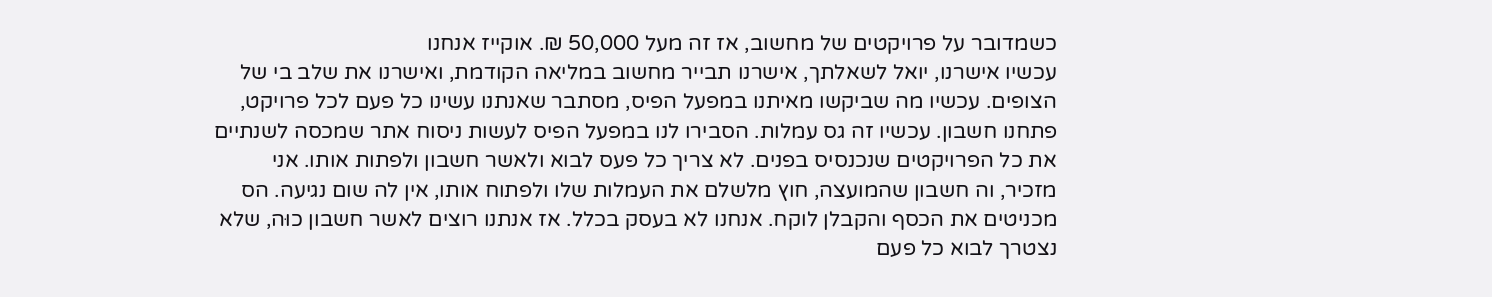כשמדובר על פרויקטים של מחשוב, אז זה מעל 50,000 ₪. אוקייז אנחנו
עכשיו אישרנו, יואל לשאלתך, אישרנו תבייר מחשוב במליאה הקודמת, ואישרנו את שלב בי של
הצופים. עכשיו מה שביקשו מאיתנו במפעל הפיס, מסתבר שאנתנו עשינו כל פעם לכל פרויקט,
פתחנו חשבון. עכשיו זה גס עמלות. הסבירו לנו במפעל הפיס לעשות ניסוח אתר שמכסה לשנתיים
את כל הפרויקטים שנכנסיס בפנים. לא צריך כל פעס לבוא ולאשר חשבון ולפתות אותו. אני
מזכיר, וה חשבון שהמועצה, חוץ מלשלם את העמלות שלו ולפתוח אותו, אין לה שום נגיעה. הס
מכניטים את הכסף והקבלן לוקח. אנחנו לא בעסק בכלל. אז אנתנו רוצים לאשר חשבון כוּה, שלא
נצטרך לבוא כל פעם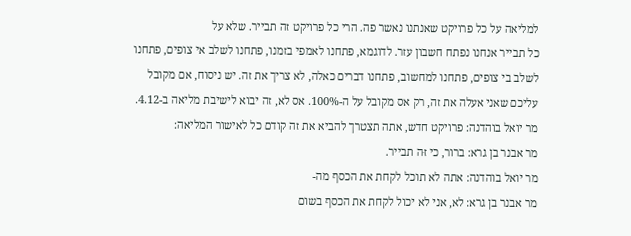למליאה על כל פרויקט שאנתנו נאשר פה. הרי כל פרויקט זה תבייר. שלא על
כל תבייר אנחנו נפתח חשבון עזר. לדוגמא, פתחנו לאמפי בזמנו, פתחנו לשלב אי צופים, פתחנו
לשלב בי צופים, פתחנו למחשוב, פתחנו דברים כאלה, לא צריך את זה. יש ניסוח, אם מקובל
עליכם שאני אעלה את זה, רק אס מקובל על ה-100%. אס לא, זה יבוא לישיבת מליאה ב-4.12.
מר יואל בוהדנה: פרויקט חדש, אתה תצטרך להביא את זה קודם כל לאישור המליאה:
מר אבנר בן גרא: ברור, כי זּה תבייר.
מר יואל בוהדנה: אתה לא תוכל לקחת את הכסף מה-
מר אבנר בן גרא: לא, אני לא יכול לקחת את הכסף בשום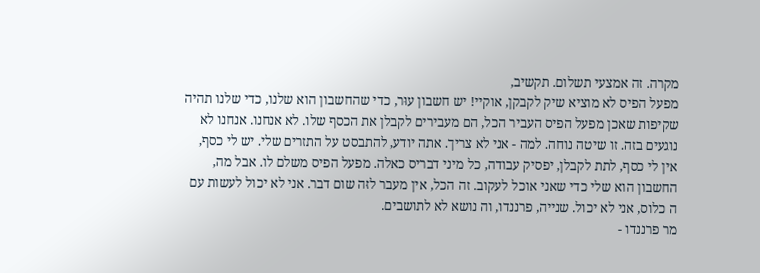מקרה. זה אמצעי תשלום. תקשיב,
מפעל הפיס לא מוציא שיק לקבקן, אוקיי! יש חשבון עוּר, כדי שהחשבון הוא שלנו, כדי שלנו תהיה
שקיפות שאכן מפעל הפיס העביר הכל, הם מעבירים לקבלן את הכסף שלו. לא אנחנו. אנחנו לא
נוגעים בזה. זו שיטה נוחה. למה - אני לא צריך. אתה יודע, להתבסט על התזרים שלי. יש לי כסף,
אין לי כסף, לתת לקבלן, יפסיק עבודה, כל מיני דבריס כאלה. מפעל הפיס משלם לו. אבל מה,
החשבון הוא שלי כדי שאני אוכל לעקוב. זה הכל, אין מעבר לזּה שום דבר. אני לא יכול לעשות עם
ה כלוס, אני לא יכול. שנייה, פרננדו, וה נושא לא לתושבים.
מר פרננדו -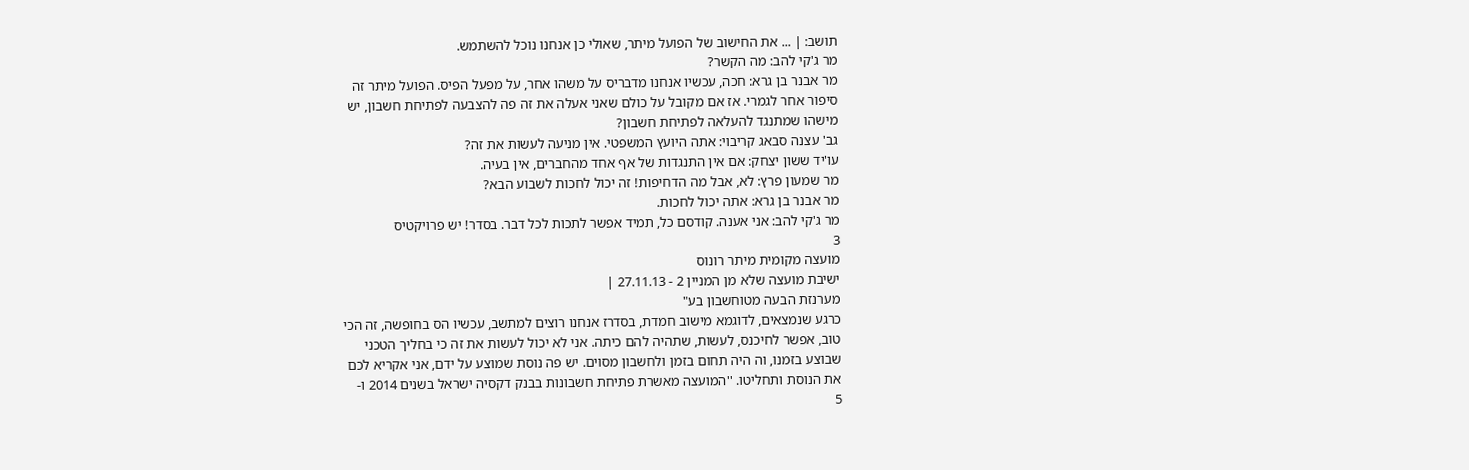תושב: | ... את החישוב של הפועל מיתר, שאולי כן אנחנו נוכל להשתמש.
מר ג'קי להב: מה הקשר?
מר אבנר בן גרא: חכה, עכשיו אנחנו מדבריס על משהו אחר, על מפעל הפיס. הפועל מיתר זה
סיפור אחר לגמרי. אז אם מקובל על כולם שאני אעלה את זה פה להצבעה לפתיחת חשבון, יש
מישהו שמתנגד להעלאה לפתיחת חשבון?
גב' עצנה סבאג קריבוי: אתה היועץ המשפטי. אין מניעה לעשות את זה?
עו'יד ששון יצחק: אם אין התנגדות של אף אחד מהחברים, אין בעיה.
מר שמעון פרץ: לא, אבל מה הדחיפות! זה יכול לחכות לשבוע הבא?
מר אבנר בן גרא: אתה יכול לחכות.
מר ג'קי להב: אני אענה. קודסם כל, תמיד אפשר לתכות לכל דבר. בסדר! יש פרויקטיס
3
מועצה מקומית מיתר רונוס
ישיבת מועצה שלא מן המניין 2 - 27.11.13 |
מערנזת הבעה מטוחשבון בע"
כרגע שנמצאים, לדוגמא מישוב חמדת, בסדרז אנחנו רוצים למתשב, עכשיו הס בחופשה, זה הכי
טוב, אפשר לחיכנס, לעשות, שתהיה להם כיתה. אני לא יכול לעשות את זה כי בחליך הטכני
שבוצע בזּמנו, וה היה תחום בזמן ולחשבון מסוים. יש פה נוסת שמוצע על ידם, אני אקריא לכם
את הנוסת ותחליטו. ''המועצה מאשרת פתיחת חשבונות בבנק דקסיה ישראל בשנים 2014 ו-
5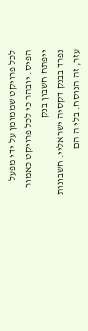לכל פרויקט שממומן על ידי מפעל הפיס. יובהר כי לכל פרויקט כאמור ייפתח חשבון בנק
נפרד בבנק דקסיה ישראליי. חשבונות עזר, זה הנוסח. בלי ה הם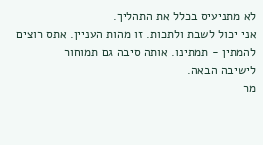לא מתניעיס בכלל את התהליך.
אני יכול לשבת ולתכות. זו מהות העניין. אתס רוצים להמתין - תמתינו. אותה סיבה גם תמוחור
לישיבה הבאה.
מר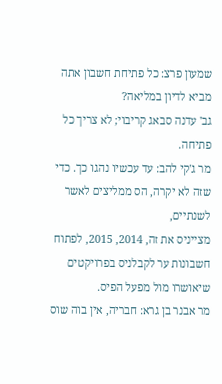שמעון פרצ: כל פתיחת חשבון אתה מביא לדיון במליאה?
גב' עדנה סבאג קריבוי; לא צריך כל פתיחה.
מר ג'קי להב: עד עכשיו נהגו כך. כדי שזה לא יקרה, הס ממליצים לאשר לשנתיים,
מצייניס את זה, 2014, 2015, לפתוח חשבונות ער לקבלניס בפרויקטים שיאושרו מול מפעל הפיס.
מר אבנר בן גרא: חבריה, אין בוה שוס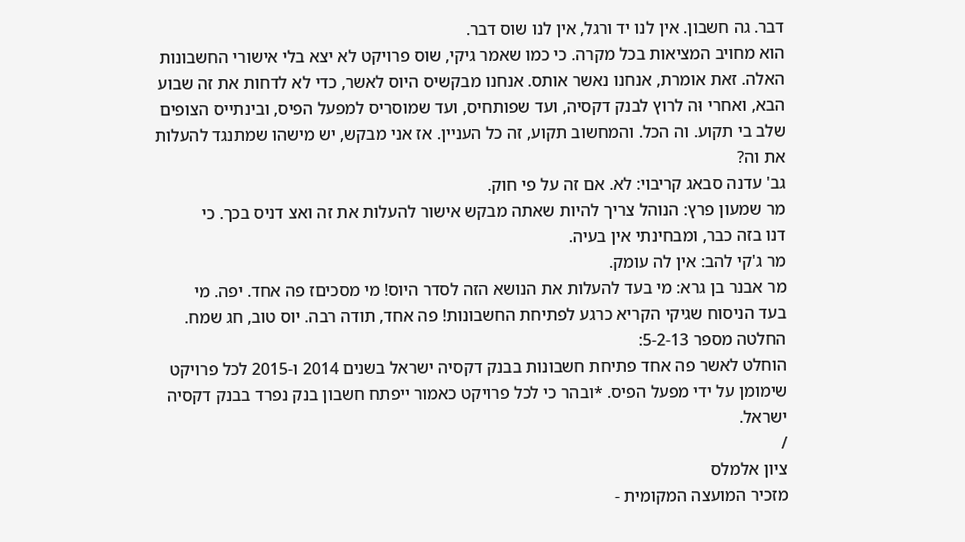דבר. גה חשבון. אין לנו יד ורגל, אין לנו שוס דבר.
הוא מחויב המציאות בכל מקרה. כי כמו שאמר גיקי, שוס פרויקט לא יצא בלי אישורי החשבונות
האלה. זאת אומרת, אנחנו נאשר אותס. אנחנו מבקשיס היוס לאשר, כדי לא לדחות את זה שבוע
הבא, ואחרי וּה לרוץ לבנק דקסיה, ועד שפותחיס, ועד שמוסריס למפעל הפיס, ובינתייס הצופים
שלב בי תקוע. וה הכל. והמחשוב תקוע, זה כל העניין. אז אני מבקש, יש מישהו שמתנגד להעלות
את וה?
גב' עדנה סבאג קריבוי: לא. אם זה על פי חוק.
מר שמעון פרץ: הנוהל צריך להיות שאתה מבקש אישור להעלות את זה ואצ דניס בכך. כי
דנו בזה כבר, ומבחינתי אין בעיה.
מר ג'קי להב: אין לה עומק.
מר אבנר בן גרא: מי בעד להעלות את הנושא הזה לסדר היוס! מי מסכיםז פה אחד. יפה. מי
בעד הניסוח שגיקי הקריא כרגע לפתיחת החשבונות! פה אחד, תודה רבה. יוס טוב, חג שמח.
החלטה מספר 5-2-13:
הוחלט לאשר פה אחד פתיחת חשבונות בבנק דקסיה ישראל בשנים 2014 ו-2015 לכל פרויקט
שימומן על ידי מפעל הפיס. *ובהר כי לכל פרויקט כאמור ייפתח חשבון בנק נפרד בבנק דקסיה
ישראל.
/
ציון אלמלס
מזכיר המועצה המקומית -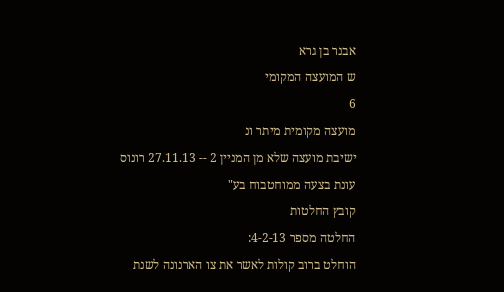אבנר בן גרא
ש המועצה המקומי
6
מועצה מקומית מיתר ונ
ישיבת מועצה שלא מן המניין 2 -- 27.11.13 רונוס
עונת בצעה ממוחטבוח בע"
קובץ החלטות
החלטה מספר 4-2-13:
הוחלט ברוב קולות לאשר את צו הארנונה לשנת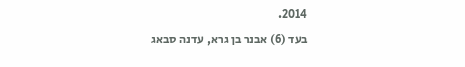2014.
בעד (6) אבנר בן גרא, עדנה סבאג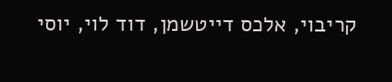קריבוי, אלכס דייטשמן, דוד לוי, יוסי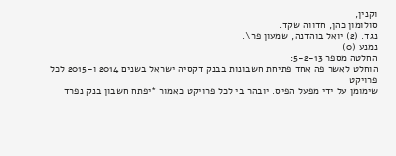וקנין,
סולומון כהן, חדווה שקד.
נגד. (2) יואל בוהדנה, שמעון פר\.
נמנע (0)
החלטה מספר 5-2-13:
הוחלט לאשר פה אחד פתיחת חשבונות בבנק דקסיה ישראל בשנים 2014 ו-2015 לכל פרויקט
שימומן על ידי מפעל הפיס. יובהר בי לכל פרויקט כאמור *יפתח חשבון בנק נפרד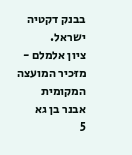בבנק דקטיה
ישראל.
ציון אלמלם -
מזּכיר המועצה המקומית
אבנר בן גא
5